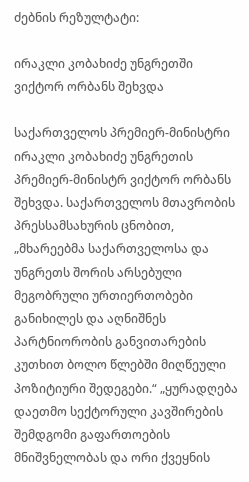ძებნის რეზულტატი:

ირაკლი კობახიძე უნგრეთში ვიქტორ ორბანს შეხვდა

საქართველოს პრემიერ-მინისტრი ირაკლი კობახიძე უნგრეთის პრემიერ-მინისტრ ვიქტორ ორბანს შეხვდა. საქართველოს მთავრობის პრესსამსახურის ცნობით, „მხარეებმა საქართველოსა და უნგრეთს შორის არსებული მეგობრული ურთიერთობები განიხილეს და აღნიშნეს პარტნიორობის განვითარების კუთხით ბოლო წლებში მიღწეული პოზიტიური შედეგები.“ „ყურადღება დაეთმო სექტორული კავშირების შემდგომი გაფართოების მნიშვნელობას და ორი ქვეყნის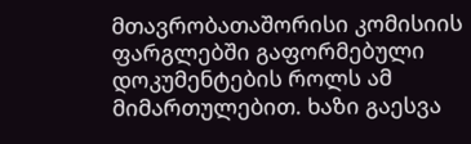მთავრობათაშორისი კომისიის ფარგლებში გაფორმებული დოკუმენტების როლს ამ მიმართულებით. ხაზი გაესვა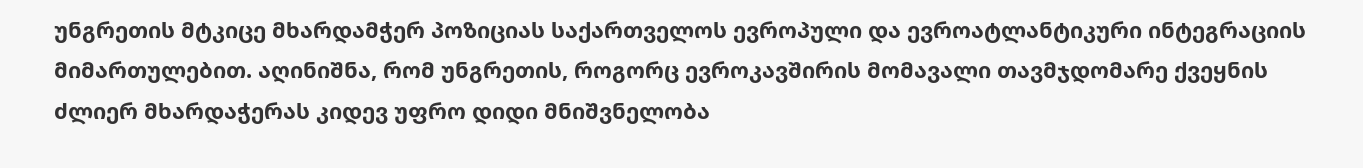უნგრეთის მტკიცე მხარდამჭერ პოზიციას საქართველოს ევროპული და ევროატლანტიკური ინტეგრაციის მიმართულებით. აღინიშნა, რომ უნგრეთის, როგორც ევროკავშირის მომავალი თავმჯდომარე ქვეყნის ძლიერ მხარდაჭერას კიდევ უფრო დიდი მნიშვნელობა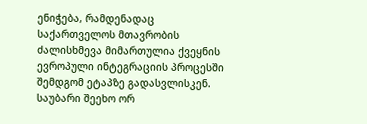ენიჭება, რამდენადაც საქართველოს მთავრობის ძალისხმევა მიმართულია ქვეყნის ევროპული ინტეგრაციის პროცესში შემდგომ ეტაპზე გადასვლისკენ. საუბარი შეეხო ორ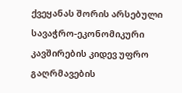ქვეყანას შორის არსებული სავაჭრო-ეკონომიკური კავშირების კიდევ უფრო გაღრმავების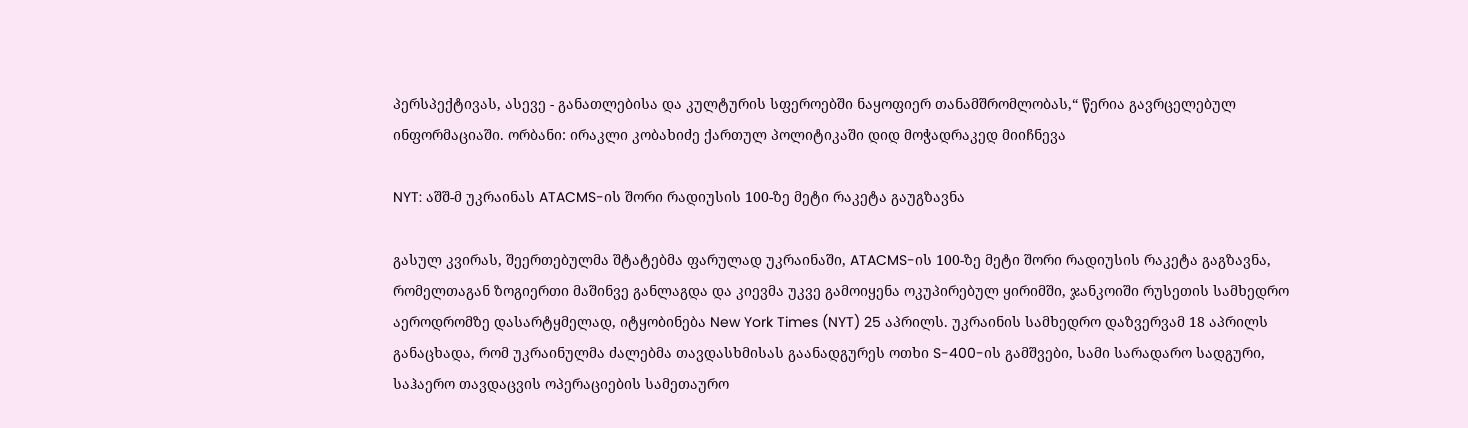პერსპექტივას, ასევე - განათლებისა და კულტურის სფეროებში ნაყოფიერ თანამშრომლობას,“ წერია გავრცელებულ ინფორმაციაში. ორბანი: ირაკლი კობახიძე ქართულ პოლიტიკაში დიდ მოჭადრაკედ მიიჩნევა

NYT: აშშ-მ უკრაინას ATACMS-ის შორი რადიუსის 100-ზე მეტი რაკეტა გაუგზავნა

გასულ კვირას, შეერთებულმა შტატებმა ფარულად უკრაინაში, ATACMS-ის 100-ზე მეტი შორი რადიუსის რაკეტა გაგზავნა, რომელთაგან ზოგიერთი მაშინვე განლაგდა და კიევმა უკვე გამოიყენა ოკუპირებულ ყირიმში, ჯანკოიში რუსეთის სამხედრო აეროდრომზე დასარტყმელად, იტყობინება New York Times (NYT) 25 აპრილს. უკრაინის სამხედრო დაზვერვამ 18 აპრილს განაცხადა, რომ უკრაინულმა ძალებმა თავდასხმისას გაანადგურეს ოთხი S-400-ის გამშვები, სამი სარადარო სადგური, საჰაერო თავდაცვის ოპერაციების სამეთაურო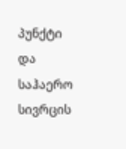პუნქტი და საჰაერო სივრცის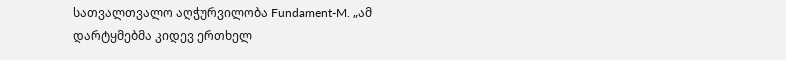სათვალთვალო აღჭურვილობა Fundament-M. „ამ დარტყმებმა კიდევ ერთხელ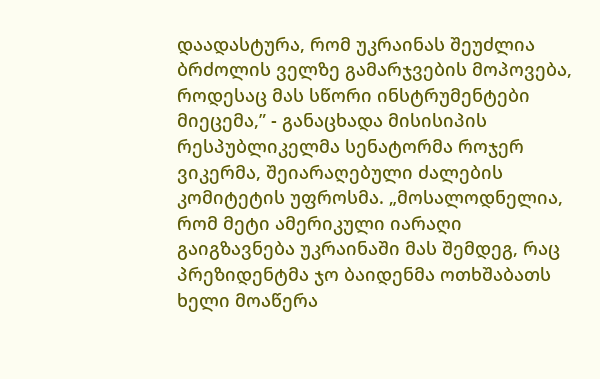დაადასტურა, რომ უკრაინას შეუძლია ბრძოლის ველზე გამარჯვების მოპოვება, როდესაც მას სწორი ინსტრუმენტები მიეცემა,” - განაცხადა მისისიპის რესპუბლიკელმა სენატორმა როჯერ ვიკერმა, შეიარაღებული ძალების კომიტეტის უფროსმა. „მოსალოდნელია, რომ მეტი ამერიკული იარაღი გაიგზავნება უკრაინაში მას შემდეგ, რაც პრეზიდენტმა ჯო ბაიდენმა ოთხშაბათს ხელი მოაწერა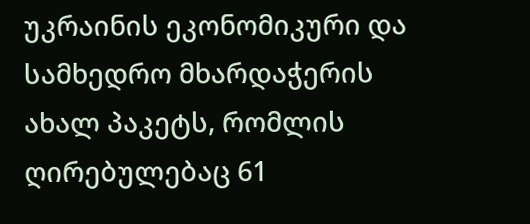უკრაინის ეკონომიკური და სამხედრო მხარდაჭერის ახალ პაკეტს, რომლის ღირებულებაც 61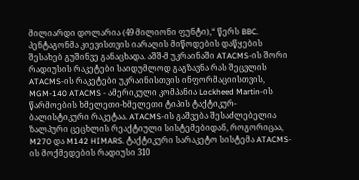მილიარდი დოლარია (49 მილიონი ფუნტი),“ წერს BBC. პენტაგონმა კიევისთვის იარაღის მიწოდების დაწყების შესახებ გუშინვე განაცხადა. აშშ-მ უკრაინაში ATACMS-ის შორი რადიუსის რაკეტები საიდუმლოდ გაგზავნა რას შეცვლის ATACMS-ის რაკეტები უკრაინისთვის ინფორმაციისთვის, MGM-140 ATACMS - ამერიკული კომპანია Lockheed Martin-ის წარმოების ხმელეთი-ხმელეთი ტიპის ტაქტიკურ-ბალისტიკური რაკეტაა. ATACMS-ის გაშვება შესაძლებელია ზალპური ცეცხლის რეაქტიული სისტემებიდან, როგორიცაა, M270 და M142 HIMARS. ტაქტიკური სარაკეტო სისტემა ATACMS-ის მოქმედების რადიუსი 310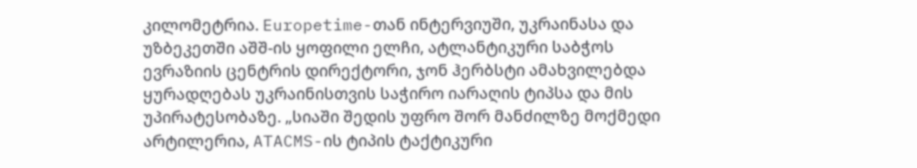კილომეტრია. Europetime-თან ინტერვიუში, უკრაინასა და უზბეკეთში აშშ-ის ყოფილი ელჩი, ატლანტიკური საბჭოს ევრაზიის ცენტრის დირექტორი, ჯონ ჰერბსტი ამახვილებდა ყურადღებას უკრაინისთვის საჭირო იარაღის ტიპსა და მის უპირატესობაზე. „სიაში შედის უფრო შორ მანძილზე მოქმედი არტილერია, ATACMS-ის ტიპის ტაქტიკური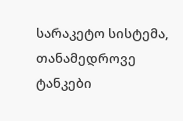სარაკეტო სისტემა, თანამედროვე ტანკები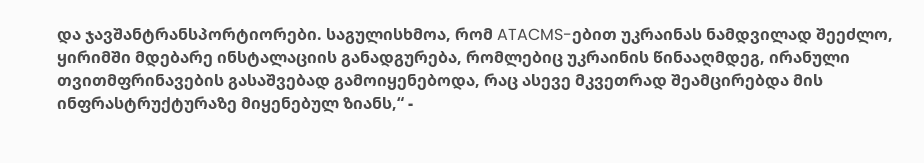და ჯავშანტრანსპორტიორები. საგულისხმოა, რომ ATACMS-ებით უკრაინას ნამდვილად შეეძლო, ყირიმში მდებარე ინსტალაციის განადგურება, რომლებიც უკრაინის წინააღმდეგ, ირანული თვითმფრინავების გასაშვებად გამოიყენებოდა, რაც ასევე მკვეთრად შეამცირებდა მის ინფრასტრუქტურაზე მიყენებულ ზიანს,“ -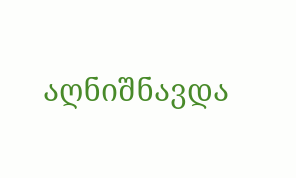აღნიშნავდა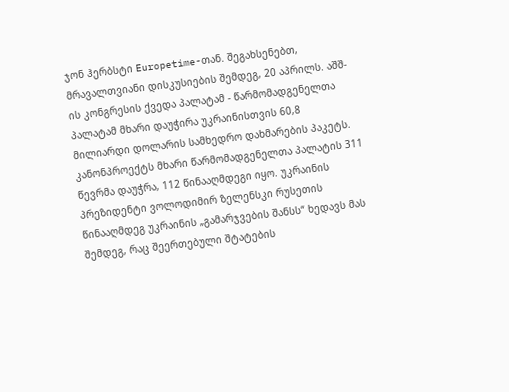ჯონ ჰერბსტი Europetime-თან. შეგახსენებთ, მრავალთვიანი დისკუსიების შემდეგ, 20 აპრილს. აშშ-ის კონგრესის ქვედა პალატამ - წარმომადგენელთა პალატამ მხარი დაუჭირა უკრაინისთვის 60,8 მილიარდი დოლარის სამხედრო დახმარების პაკეტს. კანონპროექტს მხარი წარმომადგენელთა პალატის 311 წევრმა დაუჭრა, 112 წინააღმდეგი იყო. უკრაინის პრეზიდენტი ვოლოდიმირ ზელენსკი რუსეთის წინააღმდეგ უკრაინის „გამარჯვების შანსს“ ხედავს მას შემდეგ, რაც შეერთებული შტატების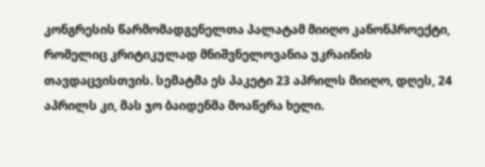კონგრესის წარმომადგენელთა პალატამ მიიღო კანონპროექტი, რომელიც კრიტიკულად მნიშვნელოვანია უკრაინის თავდაცვისთვის. სემატმა ეს პაკეტი 23 აპრილს მიიღო, დღეს, 24 აპრილს კი, მას ჯო ბაიდენმა მოაწერა ხელი.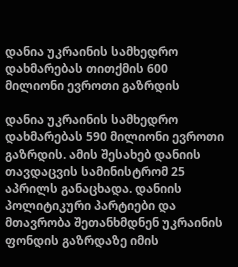დანია უკრაინის სამხედრო დახმარებას თითქმის 600 მილიონი ევროთი გაზრდის

დანია უკრაინის სამხედრო დახმარებას 590 მილიონი ევროთი გაზრდის. ამის შესახებ დანიის თავდაცვის სამინისტრომ 25 აპრილს განაცხადა. დანიის პოლიტიკური პარტიები და მთავრობა შეთანხმდნენ უკრაინის ფონდის გაზრდაზე იმის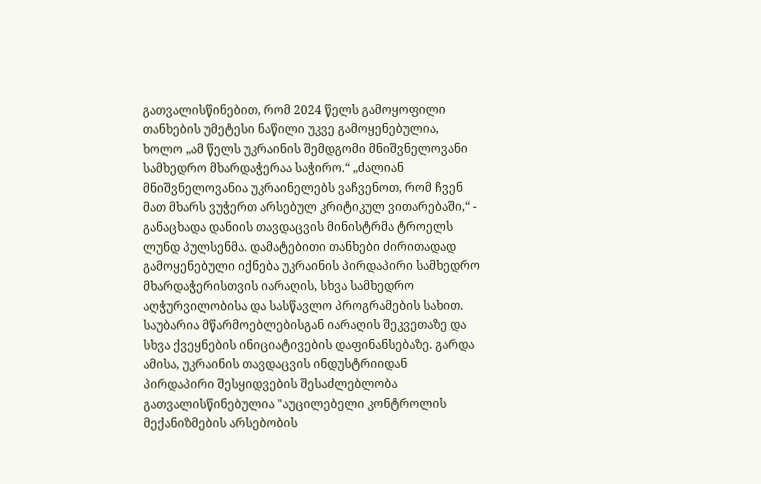გათვალისწინებით, რომ 2024 წელს გამოყოფილი თანხების უმეტესი ნაწილი უკვე გამოყენებულია, ხოლო „ამ წელს უკრაინის შემდგომი მნიშვნელოვანი სამხედრო მხარდაჭერაა საჭირო.“ „ძალიან მნიშვნელოვანია უკრაინელებს ვაჩვენოთ, რომ ჩვენ მათ მხარს ვუჭერთ არსებულ კრიტიკულ ვითარებაში,“ - განაცხადა დანიის თავდაცვის მინისტრმა ტროელს ლუნდ პულსენმა. დამატებითი თანხები ძირითადად გამოყენებული იქნება უკრაინის პირდაპირი სამხედრო მხარდაჭერისთვის იარაღის, სხვა სამხედრო აღჭურვილობისა და სასწავლო პროგრამების სახით. საუბარია მწარმოებლებისგან იარაღის შეკვეთაზე და სხვა ქვეყნების ინიციატივების დაფინანსებაზე. გარდა ამისა, უკრაინის თავდაცვის ინდუსტრიიდან პირდაპირი შესყიდვების შესაძლებლობა გათვალისწინებულია "აუცილებელი კონტროლის მექანიზმების არსებობის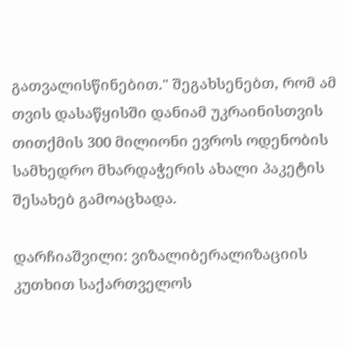გათვალისწინებით." შეგახსენებთ, რომ ამ თვის დასაწყისში დანიამ უკრაინისთვის თითქმის 300 მილიონი ევროს ოდენობის სამხედრო მხარდაჭერის ახალი პაკეტის შესახებ გამოაცხადა.

დარჩიაშვილი: ვიზალიბერალიზაციის კუთხით საქართველოს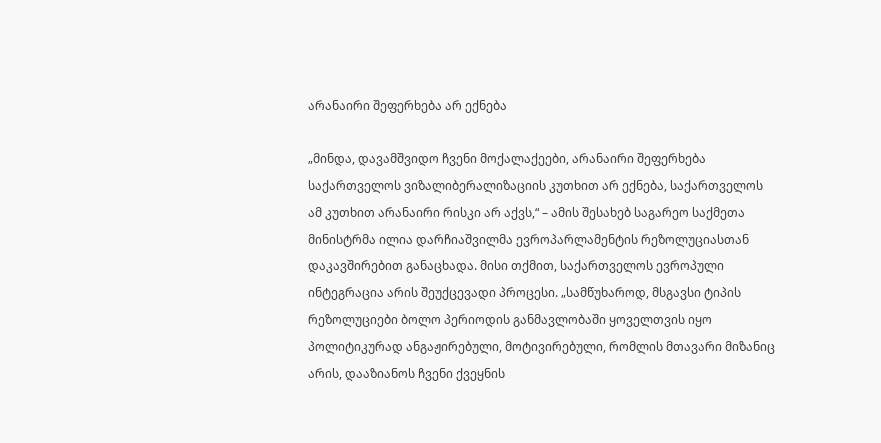არანაირი შეფერხება არ ექნება

„მინდა, დავამშვიდო ჩვენი მოქალაქეები, არანაირი შეფერხება საქართველოს ვიზალიბერალიზაციის კუთხით არ ექნება, საქართველოს ამ კუთხით არანაირი რისკი არ აქვს,“ – ამის შესახებ საგარეო საქმეთა მინისტრმა ილია დარჩიაშვილმა ევროპარლამენტის რეზოლუციასთან დაკავშირებით განაცხადა. მისი თქმით, საქართველოს ევროპული ინტეგრაცია არის შეუქცევადი პროცესი. „სამწუხაროდ, მსგავსი ტიპის რეზოლუციები ბოლო პერიოდის განმავლობაში ყოველთვის იყო პოლიტიკურად ანგაჟირებული, მოტივირებული, რომლის მთავარი მიზანიც არის, დააზიანოს ჩვენი ქვეყნის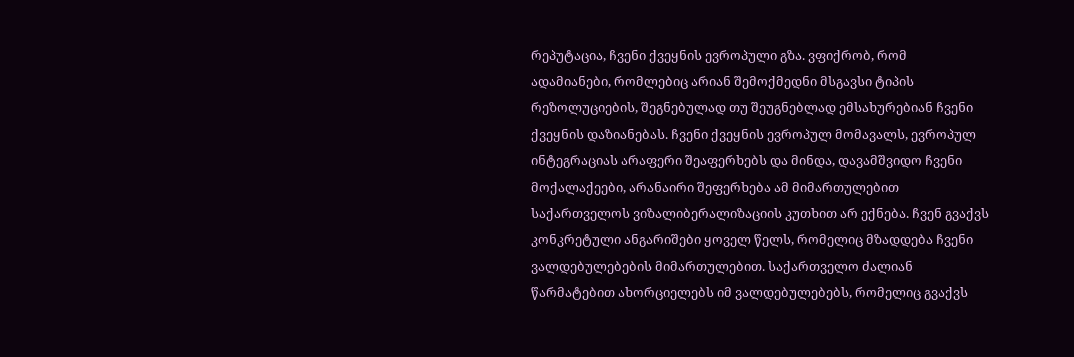რეპუტაცია, ჩვენი ქვეყნის ევროპული გზა. ვფიქრობ, რომ ადამიანები, რომლებიც არიან შემოქმედნი მსგავსი ტიპის რეზოლუციების, შეგნებულად თუ შეუგნებლად ემსახურებიან ჩვენი ქვეყნის დაზიანებას. ჩვენი ქვეყნის ევროპულ მომავალს, ევროპულ ინტეგრაციას არაფერი შეაფერხებს და მინდა, დავამშვიდო ჩვენი მოქალაქეები, არანაირი შეფერხება ამ მიმართულებით საქართველოს ვიზალიბერალიზაციის კუთხით არ ექნება. ჩვენ გვაქვს კონკრეტული ანგარიშები ყოველ წელს, რომელიც მზადდება ჩვენი ვალდებულებების მიმართულებით. საქართველო ძალიან წარმატებით ახორციელებს იმ ვალდებულებებს, რომელიც გვაქვს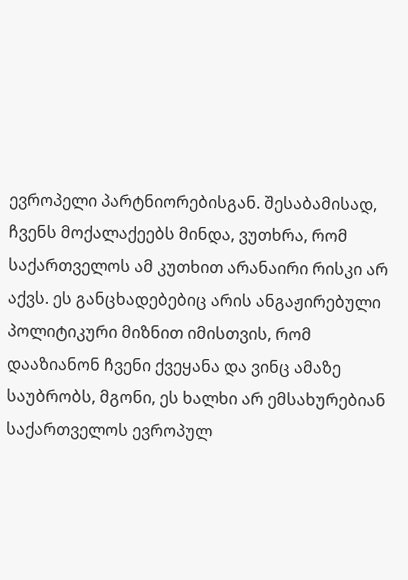ევროპელი პარტნიორებისგან. შესაბამისად, ჩვენს მოქალაქეებს მინდა, ვუთხრა, რომ საქართველოს ამ კუთხით არანაირი რისკი არ აქვს. ეს განცხადებებიც არის ანგაჟირებული პოლიტიკური მიზნით იმისთვის, რომ დააზიანონ ჩვენი ქვეყანა და ვინც ამაზე საუბრობს, მგონი, ეს ხალხი არ ემსახურებიან საქართველოს ევროპულ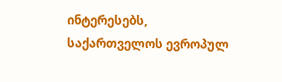ინტერესებს, საქართველოს ევროპულ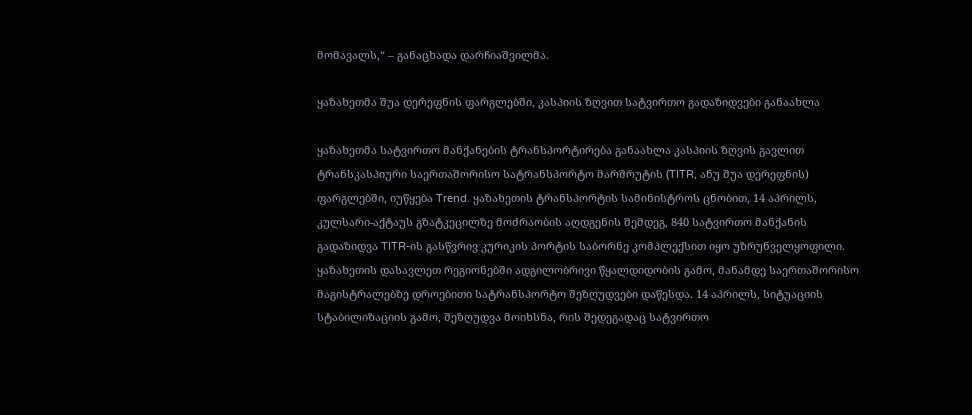მომავალს,“ – განაცხადა დარჩიაშვილმა.

ყაზახეთმა შუა დერეფნის ფარგლებში, კასპიის ზღვით სატვირთო გადაზიდვები განაახლა

ყაზახეთმა სატვირთო მანქანების ტრანსპორტირება განაახლა კასპიის ზღვის გავლით ტრანსკასპიური საერთაშორისო სატრანსპორტო მარშრუტის (TITR, ანუ შუა დერეფნის) ფარგლებში, იუწყება Trend. ყაზახეთის ტრანსპორტის სამინისტროს ცნობით, 14 აპრილს, კულსარი-აქტაუს გზატკეცილზე მოძრაობის აღდგენის შემდეგ, 840 სატვირთო მანქანის გადაზიდვა TITR-ის გასწვრივ კურიკის პორტის საბორნე კომპლექსით იყო უზრუნველყოფილი. ყაზახეთის დასავლეთ რეგიონებში ადგილობრივი წყალდიდობის გამო, მანამდე საერთაშორისო მაგისტრალებზე დროებითი სატრანსპორტო შეზღუდვები დაწესდა. 14 აპრილს, სიტუაციის სტაბილიზაციის გამო, შეზღუდვა მოიხსნა, რის შედეგადაც სატვირთო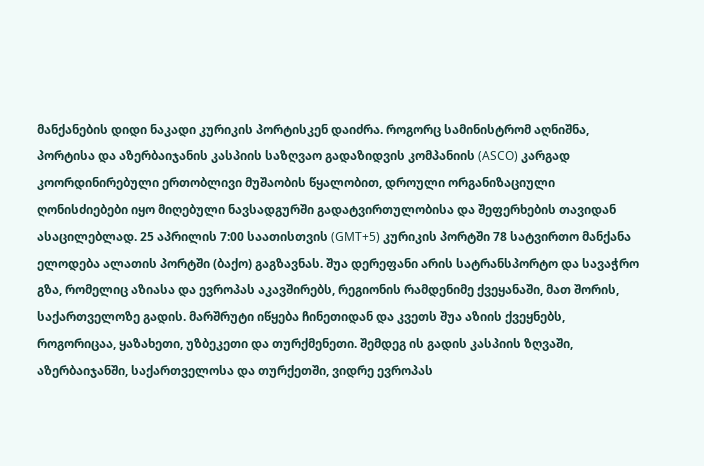მანქანების დიდი ნაკადი კურიკის პორტისკენ დაიძრა. როგორც სამინისტრომ აღნიშნა, პორტისა და აზერბაიჯანის კასპიის საზღვაო გადაზიდვის კომპანიის (ASCO) კარგად კოორდინირებული ერთობლივი მუშაობის წყალობით, დროული ორგანიზაციული ღონისძიებები იყო მიღებული ნავსადგურში გადატვირთულობისა და შეფერხების თავიდან ასაცილებლად. 25 აპრილის 7:00 საათისთვის (GMT+5) კურიკის პორტში 78 სატვირთო მანქანა ელოდება ალათის პორტში (ბაქო) გაგზავნას. შუა დერეფანი არის სატრანსპორტო და სავაჭრო გზა, რომელიც აზიასა და ევროპას აკავშირებს, რეგიონის რამდენიმე ქვეყანაში, მათ შორის, საქართველოზე გადის. მარშრუტი იწყება ჩინეთიდან და კვეთს შუა აზიის ქვეყნებს, როგორიცაა, ყაზახეთი, უზბეკეთი და თურქმენეთი. შემდეგ ის გადის კასპიის ზღვაში, აზერბაიჯანში, საქართველოსა და თურქეთში, ვიდრე ევროპას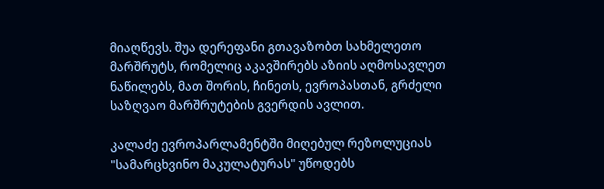მიაღწევს. შუა დერეფანი გთავაზობთ სახმელეთო მარშრუტს, რომელიც აკავშირებს აზიის აღმოსავლეთ ნაწილებს, მათ შორის, ჩინეთს, ევროპასთან, გრძელი საზღვაო მარშრუტების გვერდის ავლით.

კალაძე ევროპარლამენტში მიღებულ რეზოლუციას "სამარცხვინო მაკულატურას" უწოდებს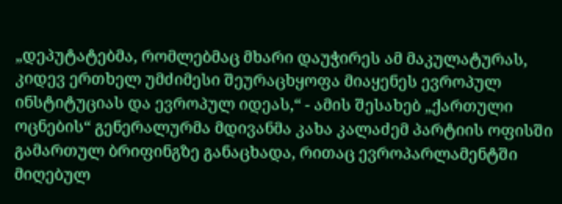„დეპუტატებმა, რომლებმაც მხარი დაუჭირეს ამ მაკულატურას, კიდევ ერთხელ უმძიმესი შეურაცხყოფა მიაყენეს ევროპულ ინსტიტუციას და ევროპულ იდეას,“ - ამის შესახებ „ქართული ოცნების“ გენერალურმა მდივანმა კახა კალაძემ პარტიის ოფისში გამართულ ბრიფინგზე განაცხადა, რითაც ევროპარლამენტში მიღებულ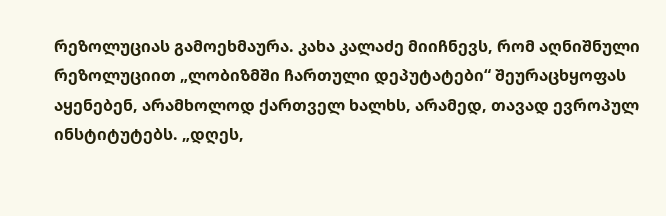რეზოლუციას გამოეხმაურა. კახა კალაძე მიიჩნევს, რომ აღნიშნული რეზოლუციით „ლობიზმში ჩართული დეპუტატები“ შეურაცხყოფას აყენებენ, არამხოლოდ ქართველ ხალხს, არამედ, თავად ევროპულ ინსტიტუტებს. „დღეს,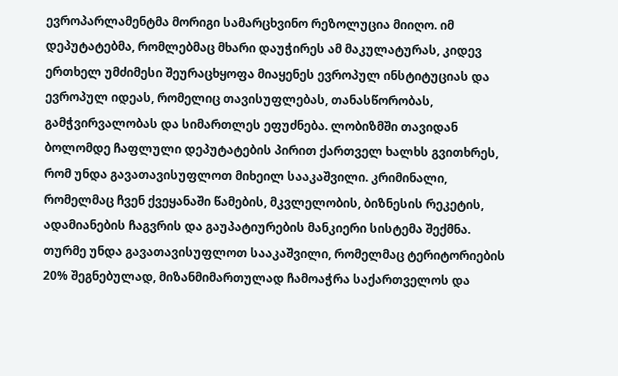ევროპარლამენტმა მორიგი სამარცხვინო რეზოლუცია მიიღო. იმ დეპუტატებმა, რომლებმაც მხარი დაუჭირეს ამ მაკულატურას, კიდევ ერთხელ უმძიმესი შეურაცხყოფა მიაყენეს ევროპულ ინსტიტუციას და ევროპულ იდეას, რომელიც თავისუფლებას, თანასწორობას, გამჭვირვალობას და სიმართლეს ეფუძნება. ლობიზმში თავიდან ბოლომდე ჩაფლული დეპუტატების პირით ქართველ ხალხს გვითხრეს, რომ უნდა გავათავისუფლოთ მიხეილ სააკაშვილი. კრიმინალი, რომელმაც ჩვენ ქვეყანაში წამების, მკვლელობის, ბიზნესის რეკეტის, ადამიანების ჩაგვრის და გაუპატიურების მანკიერი სისტემა შექმნა. თურმე უნდა გავათავისუფლოთ სააკაშვილი, რომელმაც ტერიტორიების 20% შეგნებულად, მიზანმიმართულად ჩამოაჭრა საქართველოს და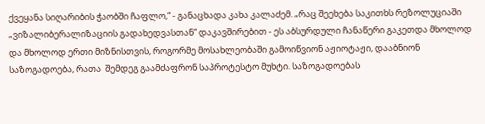ქვეყანა სიღარიბის ჭაობში ჩაფლო,“ - განაცხადა კახა კალაძემ. „რაც შეეხება საკითხს რეზოლუციაში „ვიზალიბერალიზაციის გადახედვასთან“ დაკავშირებით - ეს აბსურდული ჩანაწერი გაკეთდა მხოლოდ და მხოლოდ ერთი მიზნისთვის, როგორმე მოსახლეობაში გამოიწვიონ აჟიოტაჟი, დააბნიონ საზოგადოება, რათა  შემდეგ გაამძაფრონ საპროტესტო მუხტი. საზოგადოებას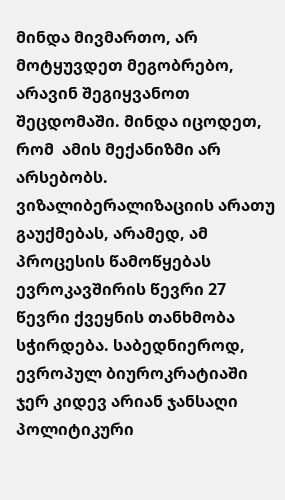მინდა მივმართო, არ მოტყუვდეთ მეგობრებო, არავინ შეგიყვანოთ შეცდომაში. მინდა იცოდეთ, რომ  ამის მექანიზმი არ არსებობს. ვიზალიბერალიზაციის არათუ გაუქმებას, არამედ, ამ პროცესის წამოწყებას ევროკავშირის წევრი 27 წევრი ქვეყნის თანხმობა სჭირდება. საბედნიეროდ, ევროპულ ბიუროკრატიაში ჯერ კიდევ არიან ჯანსაღი პოლიტიკური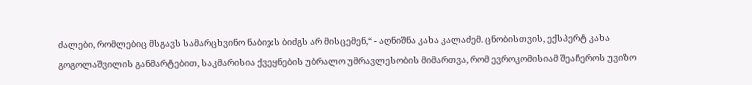ძალები, რომლებიც მსგავს სამარცხვინო ნაბიჯს ბიძგს არ მისცემენ,“ - აღნიშნა კახა კალაძემ. ცნობისთვის, ექსპერტ კახა გოგოლაშვილის განმარტებით, საკმარისია ქვეყნების უბრალო უმრავლესობის მიმართვა, რომ ევროკომისიამ შეაჩეროს უვიზო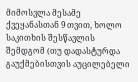მიმოსვლა მესამე ქვეყანასთან 9 თვით, ხოლო საკითხის შესწავლის შემდგომ (თუ დადასტურდა გაუქმებისთვის აუცილებელი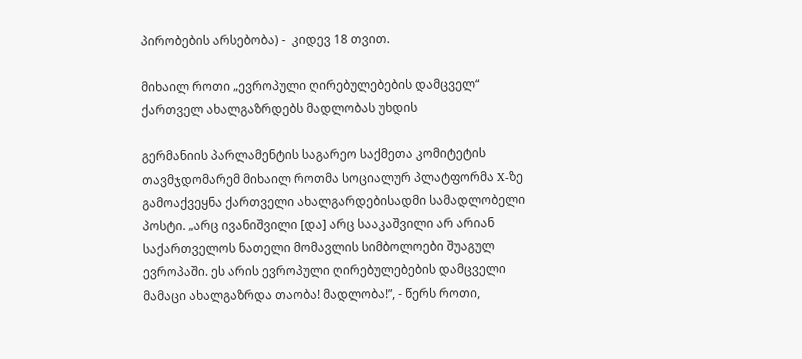პირობების არსებობა) -  კიდევ 18 თვით.

მიხაილ როთი „ევროპული ღირებულებების დამცველ“ ქართველ ახალგაზრდებს მადლობას უხდის

გერმანიის პარლამენტის საგარეო საქმეთა კომიტეტის თავმჯდომარემ მიხაილ როთმა სოციალურ პლატფორმა X-ზე გამოაქვეყნა ქართველი ახალგარდებისადმი სამადლობელი პოსტი. „არც ივანიშვილი [და] არც სააკაშვილი არ არიან საქართველოს ნათელი მომავლის სიმბოლოები შუაგულ ევროპაში. ეს არის ევროპული ღირებულებების დამცველი მამაცი ახალგაზრდა თაობა! მადლობა!”, - წერს როთი,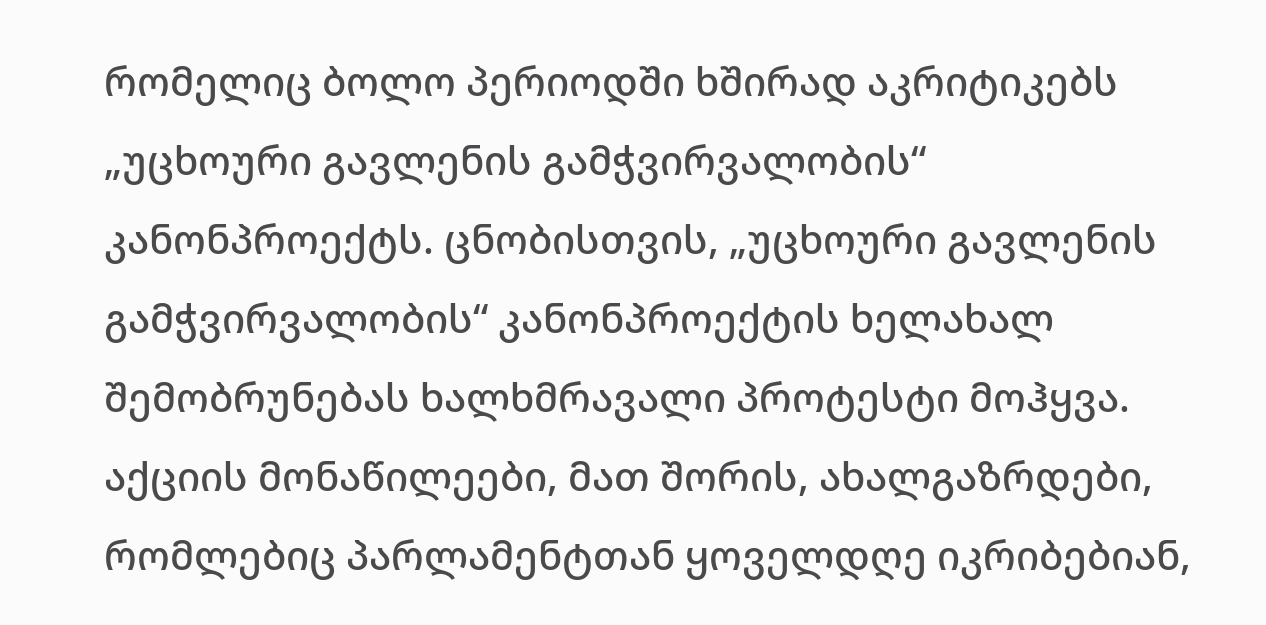რომელიც ბოლო პერიოდში ხშირად აკრიტიკებს „უცხოური გავლენის გამჭვირვალობის“ კანონპროექტს. ცნობისთვის, „უცხოური გავლენის გამჭვირვალობის“ კანონპროექტის ხელახალ შემობრუნებას ხალხმრავალი პროტესტი მოჰყვა. აქციის მონაწილეები, მათ შორის, ახალგაზრდები, რომლებიც პარლამენტთან ყოველდღე იკრიბებიან,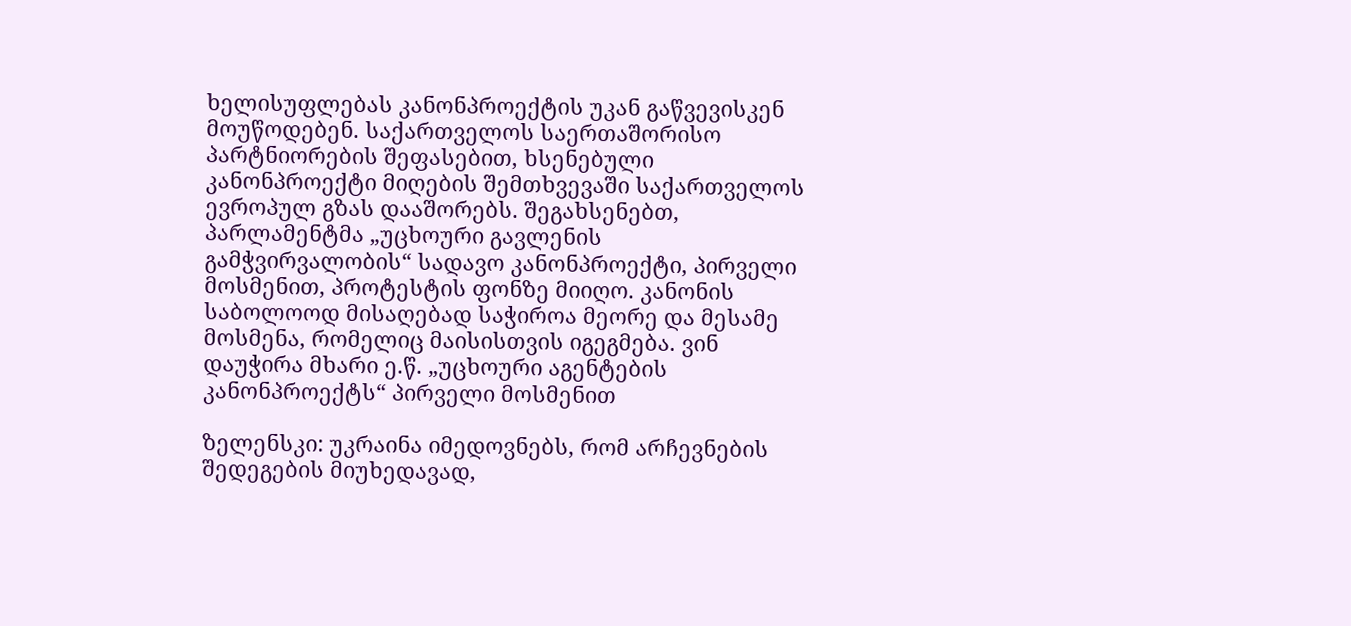ხელისუფლებას კანონპროექტის უკან გაწვევისკენ მოუწოდებენ. საქართველოს საერთაშორისო პარტნიორების შეფასებით, ხსენებული კანონპროექტი მიღების შემთხვევაში საქართველოს ევროპულ გზას დააშორებს. შეგახსენებთ, პარლამენტმა „უცხოური გავლენის გამჭვირვალობის“ სადავო კანონპროექტი, პირველი მოსმენით, პროტესტის ფონზე მიიღო. კანონის საბოლოოდ მისაღებად საჭიროა მეორე და მესამე მოსმენა, რომელიც მაისისთვის იგეგმება. ვინ დაუჭირა მხარი ე.წ. „უცხოური აგენტების კანონპროექტს“ პირველი მოსმენით

ზელენსკი: უკრაინა იმედოვნებს, რომ არჩევნების შედეგების მიუხედავად,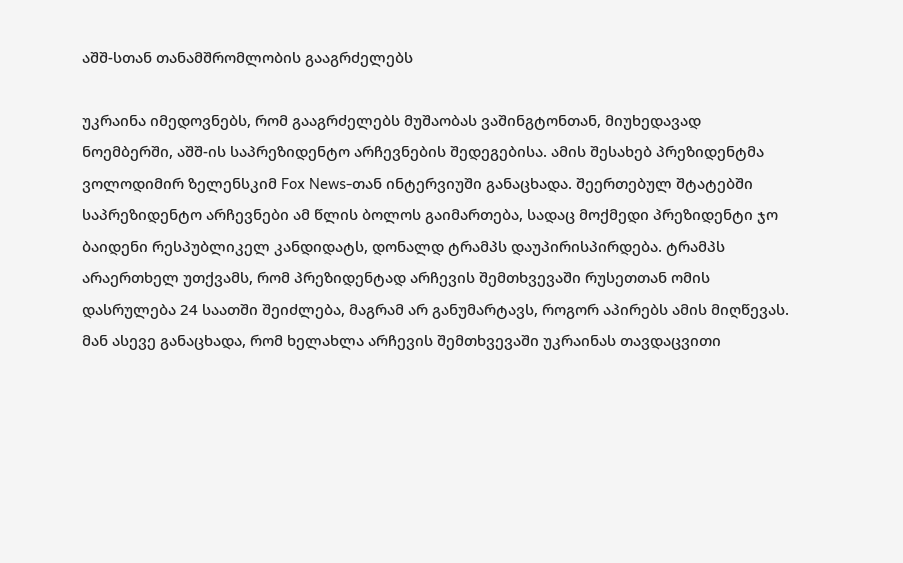აშშ-სთან თანამშრომლობის გააგრძელებს

უკრაინა იმედოვნებს, რომ გააგრძელებს მუშაობას ვაშინგტონთან, მიუხედავად ნოემბერში, აშშ-ის საპრეზიდენტო არჩევნების შედეგებისა. ამის შესახებ პრეზიდენტმა ვოლოდიმირ ზელენსკიმ Fox News-თან ინტერვიუში განაცხადა. შეერთებულ შტატებში საპრეზიდენტო არჩევნები ამ წლის ბოლოს გაიმართება, სადაც მოქმედი პრეზიდენტი ჯო ბაიდენი რესპუბლიკელ კანდიდატს, დონალდ ტრამპს დაუპირისპირდება. ტრამპს არაერთხელ უთქვამს, რომ პრეზიდენტად არჩევის შემთხვევაში რუსეთთან ომის დასრულება 24 საათში შეიძლება, მაგრამ არ განუმარტავს, როგორ აპირებს ამის მიღწევას. მან ასევე განაცხადა, რომ ხელახლა არჩევის შემთხვევაში უკრაინას თავდაცვითი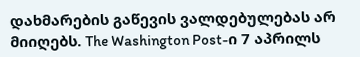დახმარების გაწევის ვალდებულებას არ მიიღებს. The Washington Post-ი 7 აპრილს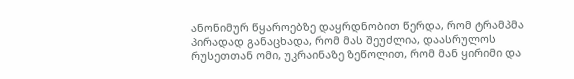ანონიმურ წყაროებზე დაყრდნობით წერდა, რომ ტრამპმა პირადად განაცხადა, რომ მას შეუძლია, დაასრულოს რუსეთთან ომი, უკრაინაზე ზეწოლით, რომ მან ყირიმი და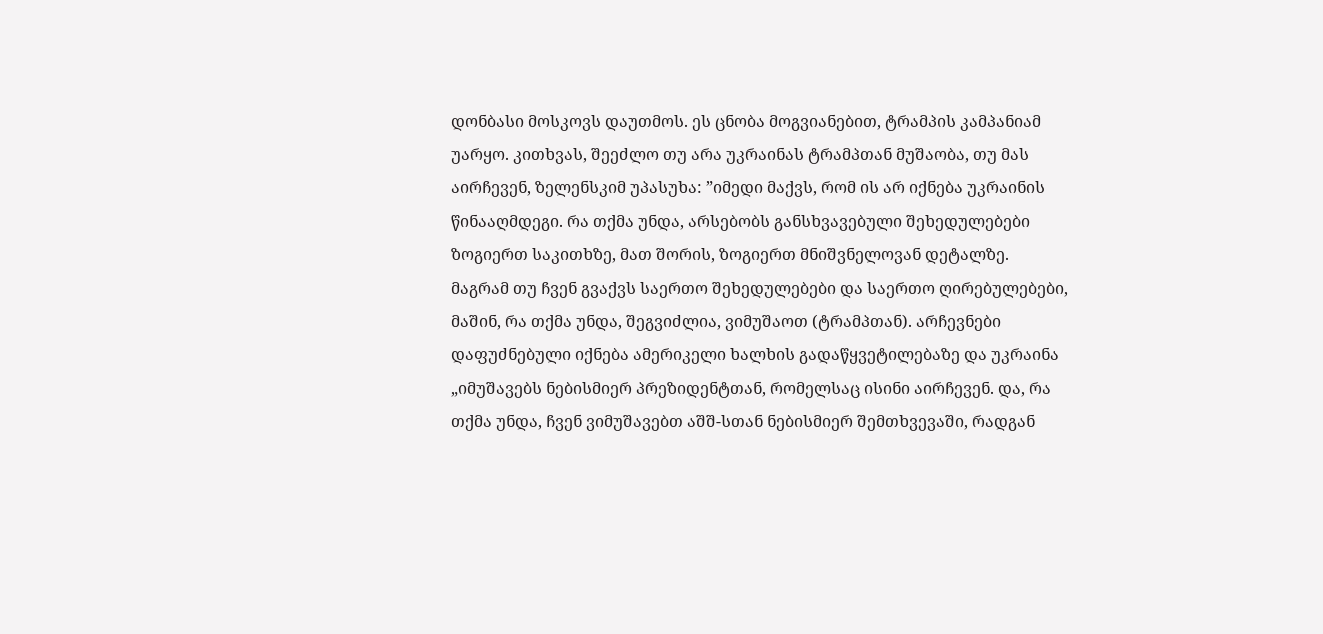დონბასი მოსკოვს დაუთმოს. ეს ცნობა მოგვიანებით, ტრამპის კამპანიამ უარყო. კითხვას, შეეძლო თუ არა უკრაინას ტრამპთან მუშაობა, თუ მას აირჩევენ, ზელენსკიმ უპასუხა: ”იმედი მაქვს, რომ ის არ იქნება უკრაინის წინააღმდეგი. რა თქმა უნდა, არსებობს განსხვავებული შეხედულებები ზოგიერთ საკითხზე, მათ შორის, ზოგიერთ მნიშვნელოვან დეტალზე. მაგრამ თუ ჩვენ გვაქვს საერთო შეხედულებები და საერთო ღირებულებები, მაშინ, რა თქმა უნდა, შეგვიძლია, ვიმუშაოთ (ტრამპთან). არჩევნები დაფუძნებული იქნება ამერიკელი ხალხის გადაწყვეტილებაზე და უკრაინა „იმუშავებს ნებისმიერ პრეზიდენტთან, რომელსაც ისინი აირჩევენ. და, რა თქმა უნდა, ჩვენ ვიმუშავებთ აშშ-სთან ნებისმიერ შემთხვევაში, რადგან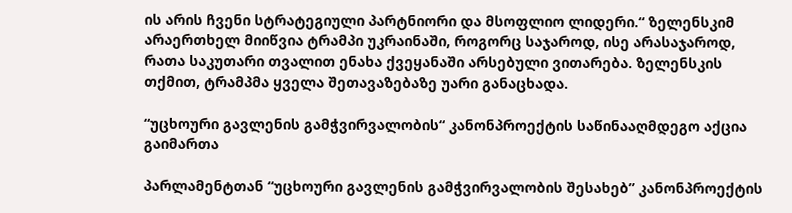ის არის ჩვენი სტრატეგიული პარტნიორი და მსოფლიო ლიდერი.“ ზელენსკიმ არაერთხელ მიიწვია ტრამპი უკრაინაში, როგორც საჯაროდ, ისე არასაჯაროდ, რათა საკუთარი თვალით ენახა ქვეყანაში არსებული ვითარება. ზელენსკის თქმით, ტრამპმა ყველა შეთავაზებაზე უარი განაცხადა.

“უცხოური გავლენის გამჭვირვალობის“ კანონპროექტის საწინააღმდეგო აქცია გაიმართა

პარლამენტთან “უცხოური გავლენის გამჭვირვალობის შესახებ” კანონპროექტის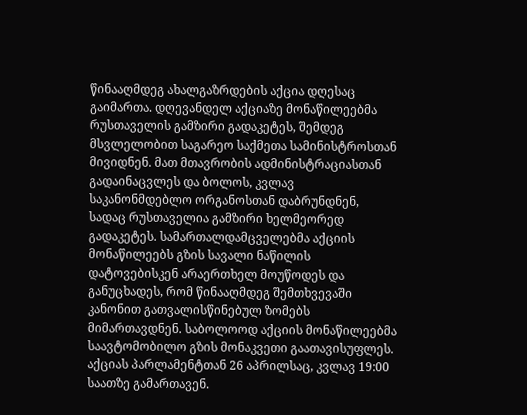წინააღმდეგ ახალგაზრდების აქცია დღესაც გაიმართა. დღევანდელ აქციაზე მონაწილეებმა რუსთაველის გამზირი გადაკეტეს, შემდეგ მსვლელობით საგარეო საქმეთა სამინისტროსთან მივიდნენ. მათ მთავრობის ადმინისტრაციასთან გადაინაცვლეს და ბოლოს, კვლავ საკანონმდებლო ორგანოსთან დაბრუნდნენ, სადაც რუსთაველია გამზირი ხელმეორედ გადაკეტეს. სამართალდამცველებმა აქციის მონაწილეებს გზის სავალი ნაწილის დატოვებისკენ არაერთხელ მოუწოდეს და განუცხადეს, რომ წინააღმდეგ შემთხვევაში კანონით გათვალისწინებულ ზომებს მიმართავდნენ. საბოლოოდ აქციის მონაწილეებმა საავტომობილო გზის მონაკვეთი გაათავისუფლეს. აქციას პარლამენტთან 26 აპრილსაც, კვლავ 19:00 საათზე გამართავენ.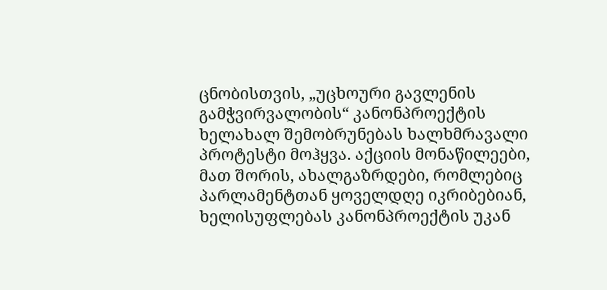ცნობისთვის, „უცხოური გავლენის გამჭვირვალობის“ კანონპროექტის ხელახალ შემობრუნებას ხალხმრავალი პროტესტი მოჰყვა. აქციის მონაწილეები, მათ შორის, ახალგაზრდები, რომლებიც პარლამენტთან ყოველდღე იკრიბებიან, ხელისუფლებას კანონპროექტის უკან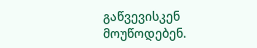გაწვევისკენ მოუწოდებენ.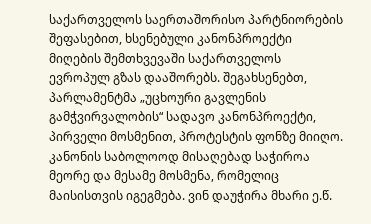საქართველოს საერთაშორისო პარტნიორების შეფასებით, ხსენებული კანონპროექტი მიღების შემთხვევაში საქართველოს ევროპულ გზას დააშორებს. შეგახსენებთ, პარლამენტმა „უცხოური გავლენის გამჭვირვალობის“ სადავო კანონპროექტი, პირველი მოსმენით, პროტესტის ფონზე მიიღო. კანონის საბოლოოდ მისაღებად საჭიროა მეორე და მესამე მოსმენა, რომელიც მაისისთვის იგეგმება. ვინ დაუჭირა მხარი ე.წ.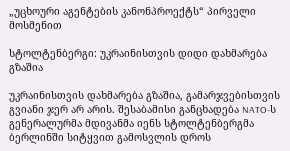„უცხოური აგენტების კანონპროექტს“ პირველი მოსმენით

სტოლტენბერგი: უკრაინისთვის დიდი დახმარება გზაშია

უკრაინისთვის დახმარება გზაშია, გამარჯვებისთვის გვიანი ჯერ არ არის. შესაბამისი განცხადება NATO-ს გენერალურმა მდივანმა იენს სტოლტენბერგმა ბერლინში სიტყვით გამოსვლის დროს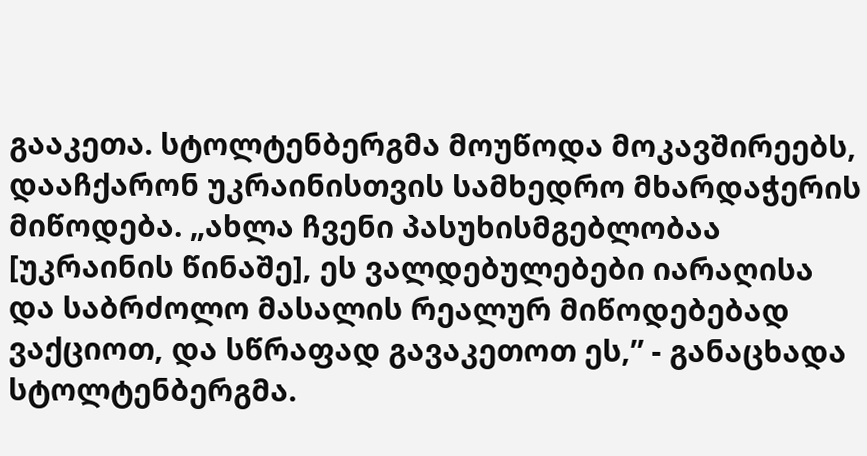გააკეთა. სტოლტენბერგმა მოუწოდა მოკავშირეებს, დააჩქარონ უკრაინისთვის სამხედრო მხარდაჭერის მიწოდება. „ახლა ჩვენი პასუხისმგებლობაა [უკრაინის წინაშე], ეს ვალდებულებები იარაღისა და საბრძოლო მასალის რეალურ მიწოდებებად ვაქციოთ, და სწრაფად გავაკეთოთ ეს,” - განაცხადა სტოლტენბერგმა.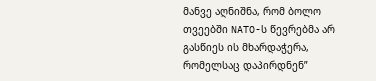მანვე აღნიშნა, რომ ბოლო თვეებში NATO-ს წევრებმა არ გასწიეს ის მხარდაჭერა, რომელსაც დაპირდნენ”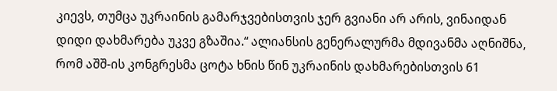კიევს, თუმცა უკრაინის გამარჯვებისთვის ჯერ გვიანი არ არის, ვინაიდან დიდი დახმარება უკვე გზაშია.“ ალიანსის გენერალურმა მდივანმა აღნიშნა, რომ აშშ-ის კონგრესმა ცოტა ხნის წინ უკრაინის დახმარებისთვის 61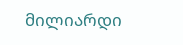მილიარდი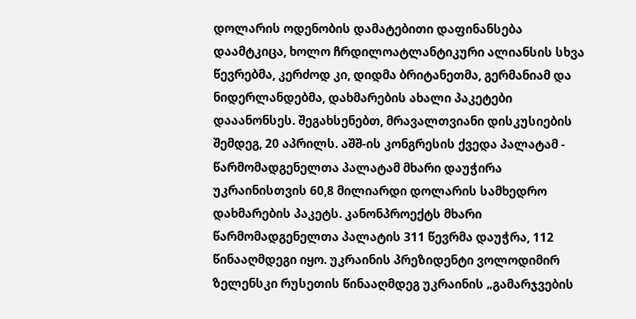დოლარის ოდენობის დამატებითი დაფინანსება დაამტკიცა, ხოლო ჩრდილოატლანტიკური ალიანსის სხვა წევრებმა, კერძოდ კი, დიდმა ბრიტანეთმა, გერმანიამ და ნიდერლანდებმა, დახმარების ახალი პაკეტები დააანონსეს. შეგახსენებთ, მრავალთვიანი დისკუსიების შემდეგ, 20 აპრილს. აშშ-ის კონგრესის ქვედა პალატამ - წარმომადგენელთა პალატამ მხარი დაუჭირა უკრაინისთვის 60,8 მილიარდი დოლარის სამხედრო დახმარების პაკეტს. კანონპროექტს მხარი წარმომადგენელთა პალატის 311 წევრმა დაუჭრა, 112 წინააღმდეგი იყო. უკრაინის პრეზიდენტი ვოლოდიმირ ზელენსკი რუსეთის წინააღმდეგ უკრაინის „გამარჯვების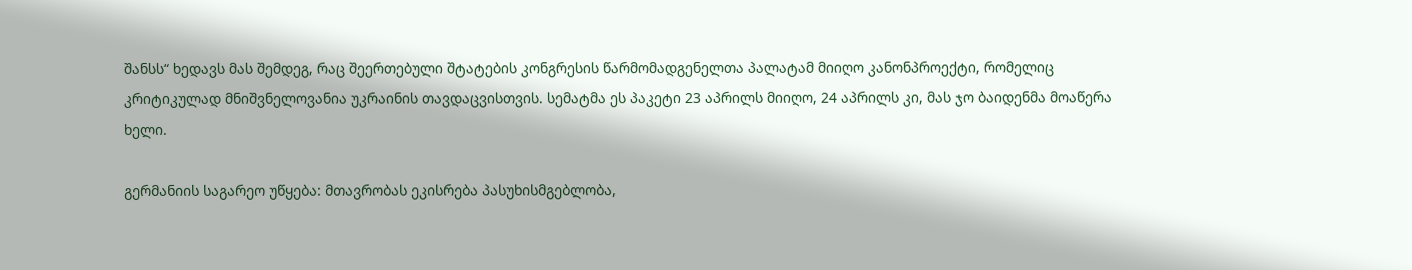შანსს“ ხედავს მას შემდეგ, რაც შეერთებული შტატების კონგრესის წარმომადგენელთა პალატამ მიიღო კანონპროექტი, რომელიც კრიტიკულად მნიშვნელოვანია უკრაინის თავდაცვისთვის. სემატმა ეს პაკეტი 23 აპრილს მიიღო, 24 აპრილს კი, მას ჯო ბაიდენმა მოაწერა ხელი.

გერმანიის საგარეო უწყება: მთავრობას ეკისრება პასუხისმგებლობა,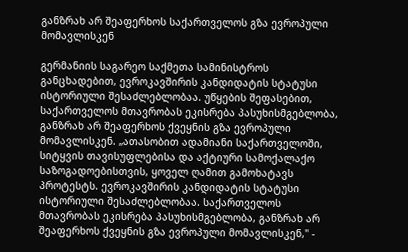განზრახ არ შეაფერხოს საქართველოს გზა ევროპული მომავლისკენ

გერმანიის საგარეო საქმეთა სამინისტროს განცხადებით, ევროკავშირის კანდიდატის სტატუსი ისტორიული შესაძლებლობაა. უწყების შეფასებით, საქართველოს მთავრობას ეკისრება პასუხისმგებლობა, განზრახ არ შეაფერხოს ქვეყნის გზა ევროპული მომავლისკენ. „ათასობით ადამიანი საქართველოში, სიტყვის თავისუფლებისა და აქტიური სამოქალაქო საზოგადოებისთვის, ყოველ ღამით გამოხატავს პროტესტს. ევროკავშირის კანდიდატის სტატუსი ისტორიული შესაძლებლობაა. საქართველოს მთავრობას ეკისრება პასუხისმგებლობა, განზრახ არ შეაფერხოს ქვეყნის გზა ევროპული მომავლისკენ," -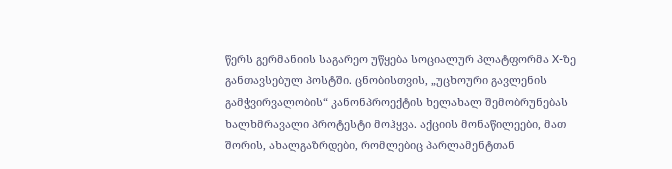წერს გერმანიის საგარეო უწყება სოციალურ პლატფორმა X-ზე განთავსებულ პოსტში. ცნობისთვის, „უცხოური გავლენის გამჭვირვალობის“ კანონპროექტის ხელახალ შემობრუნებას ხალხმრავალი პროტესტი მოჰყვა. აქციის მონაწილეები, მათ შორის, ახალგაზრდები, რომლებიც პარლამენტთან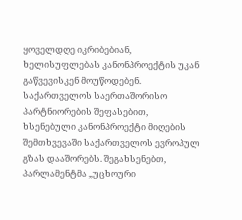ყოველდღე იკრიბებიან, ხელისუფლებას კანონპროექტის უკან გაწვევისკენ მოუწოდებენ. საქართველოს საერთაშორისო პარტნიორების შეფასებით, ხსენებული კანონპროექტი მიღების შემთხვევაში საქართველოს ევროპულ გზას დააშორებს. შეგახსენებთ, პარლამენტმა „უცხოური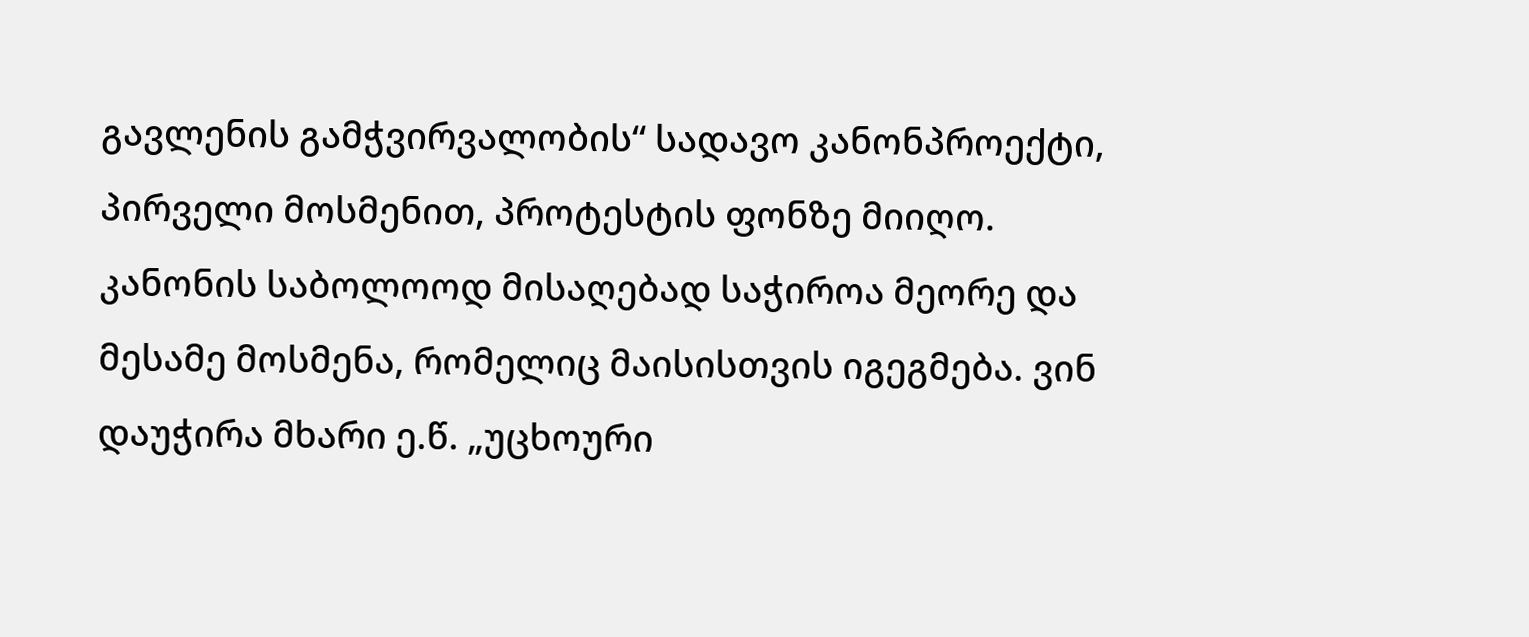გავლენის გამჭვირვალობის“ სადავო კანონპროექტი, პირველი მოსმენით, პროტესტის ფონზე მიიღო. კანონის საბოლოოდ მისაღებად საჭიროა მეორე და მესამე მოსმენა, რომელიც მაისისთვის იგეგმება. ვინ დაუჭირა მხარი ე.წ. „უცხოური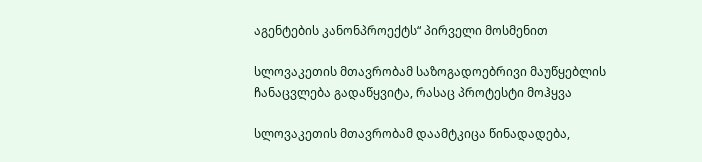აგენტების კანონპროექტს“ პირველი მოსმენით

სლოვაკეთის მთავრობამ საზოგადოებრივი მაუწყებლის ჩანაცვლება გადაწყვიტა, რასაც პროტესტი მოჰყვა

სლოვაკეთის მთავრობამ დაამტკიცა წინადადება,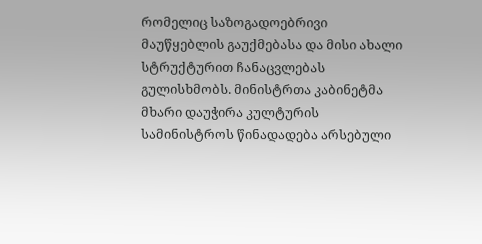რომელიც საზოგადოებრივი მაუწყებლის გაუქმებასა და მისი ახალი სტრუქტურით ჩანაცვლებას გულისხმობს. მინისტრთა კაბინეტმა მხარი დაუჭირა კულტურის სამინისტროს წინადადება არსებული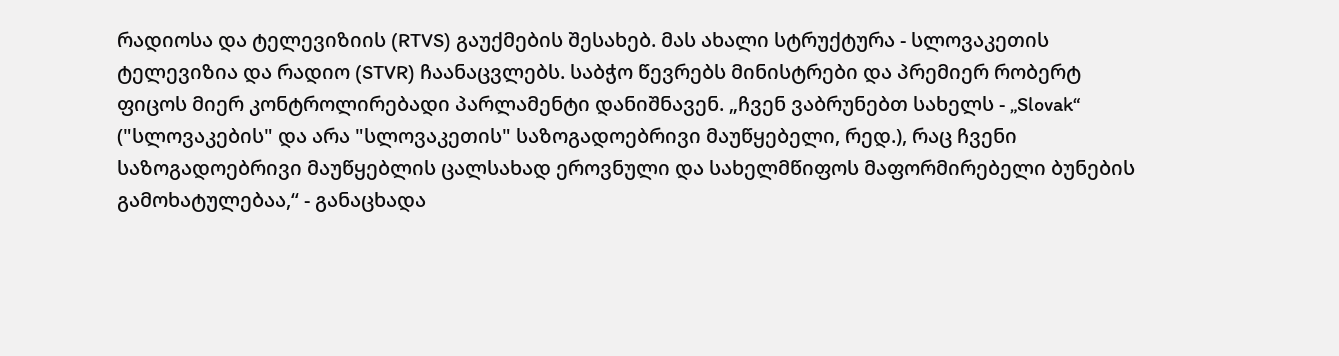რადიოსა და ტელევიზიის (RTVS) გაუქმების შესახებ. მას ახალი სტრუქტურა - სლოვაკეთის ტელევიზია და რადიო (STVR) ჩაანაცვლებს. საბჭო წევრებს მინისტრები და პრემიერ რობერტ ფიცოს მიერ კონტროლირებადი პარლამენტი დანიშნავენ. „ჩვენ ვაბრუნებთ სახელს - „Slovak“ ("სლოვაკების" და არა "სლოვაკეთის" საზოგადოებრივი მაუწყებელი, რედ.), რაც ჩვენი საზოგადოებრივი მაუწყებლის ცალსახად ეროვნული და სახელმწიფოს მაფორმირებელი ბუნების გამოხატულებაა,“ - განაცხადა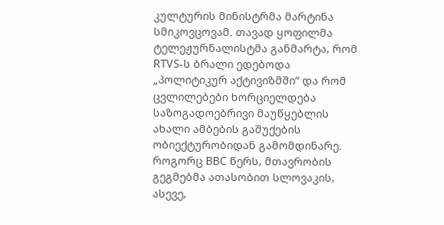კულტურის მინისტრმა მარტინა სმიკოვცოვამ. თავად ყოფილმა ტელეჟურნალისტმა განმარტა, რომ RTVS-ს ბრალი ედებოდა  „პოლიტიკურ აქტივიზმში“ და რომ ცვლილებები ხორციელდება საზოგადოებრივი მაუწყებლის ახალი ამბების გაშუქების ობიექტურობიდან გამომდინარე. როგორც BBC წერს, მთავრობის გეგმებმა ათასობით სლოვაკის, ასევე,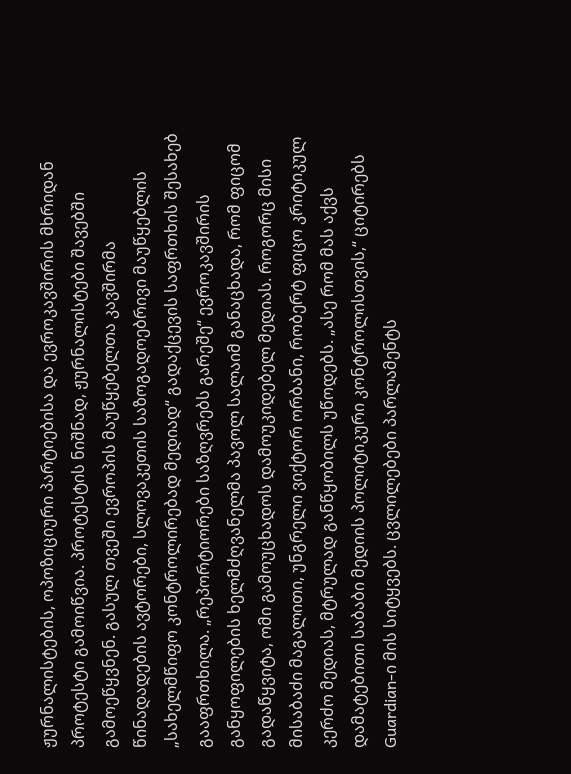ჟურნალისტების, ოპოზიციური პარტიებისა და ევროკავშირის მხრიდან პროტესტი გამოიწვია. პროტესტის ნიშნად, ჟურნალისტები შავებში გამოეწყვნენ. გასულ თვეში ევროპის მაუწყებელთა კავშირმა წინადადების ავტორები, სლოვაკეთის საზოგადოებრივი მაუწყებლის „სახელმწიფო კონტროლირებად მედიად“ გადაქცევის საფრთხის შესახებ გააფრთხილა. „რეპორტიორები საზღვრებს გარეშე“ ევროკავშირის განყოფილების ხელმძღვანელმა პავოლ სალაიმ განაცხადა, რომ ფიცომ გადაწყვიტა, ომი გამოუცხადოს დამოუკიდებელ მედიას. როგორც მისი მისაბაძი მაგალითი, უნგრელი ვიქტორ ორბანი, რობერტ ფიცო კრიტიკულ კერძო მედიას, მტრულად განწყობილს უწოდებს. „ასე რომ მას აქვს დამატებითი საბაბი მედიის პოლიტიკური კონტროლისთვის,“ ციტირებს Guardian-ი მის სიტყვებს. ცვლილებები პარლამენტს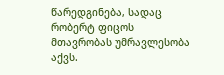წარედგინება, სადაც რობერტ ფიცოს მთავრობას უმრავლესობა აქვს.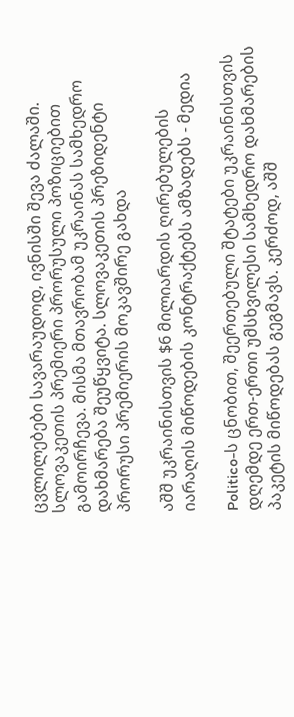ცვლილებები სავარაუდოდ, ივნისში შევა ძალაში. სლოვაკეთის პრემიერი პრორუსული პოზიციებით გამოირჩევა. მისმა მთავრობამ უკრაინას სამხედრო დახმარება შეუწყვიტა. სლოვაკეთის პრეზიდენტი პრორუსი პრემიერის მოკავშირე გახდა

აშშ უკრაინისთვის $6 მილიარდის ღირებულების იარაღის მიწოდების კონტრაქტებს ამზადებს - მედია

Politico-ს ცნობით, შეერთებული შტატები უკრაინისთვის დღემდე ერთ-ერთი უმსხვილესი სამხედრო დახმარების პაკეტის მიწოდებას გეგმავს. კერძოდ, აშშ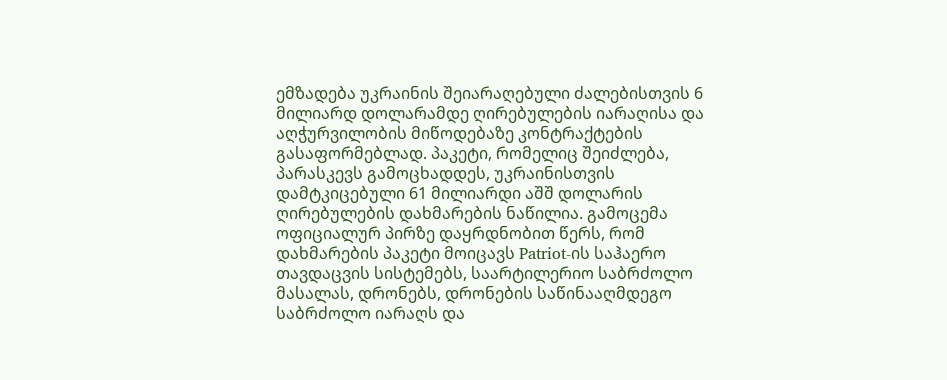ემზადება უკრაინის შეიარაღებული ძალებისთვის 6 მილიარდ დოლარამდე ღირებულების იარაღისა და აღჭურვილობის მიწოდებაზე კონტრაქტების გასაფორმებლად. პაკეტი, რომელიც შეიძლება, პარასკევს გამოცხადდეს, უკრაინისთვის დამტკიცებული 61 მილიარდი აშშ დოლარის ღირებულების დახმარების ნაწილია. გამოცემა ოფიციალურ პირზე დაყრდნობით წერს, რომ დახმარების პაკეტი მოიცავს Patriot-ის საჰაერო თავდაცვის სისტემებს, საარტილერიო საბრძოლო მასალას, დრონებს, დრონების საწინააღმდეგო საბრძოლო იარაღს და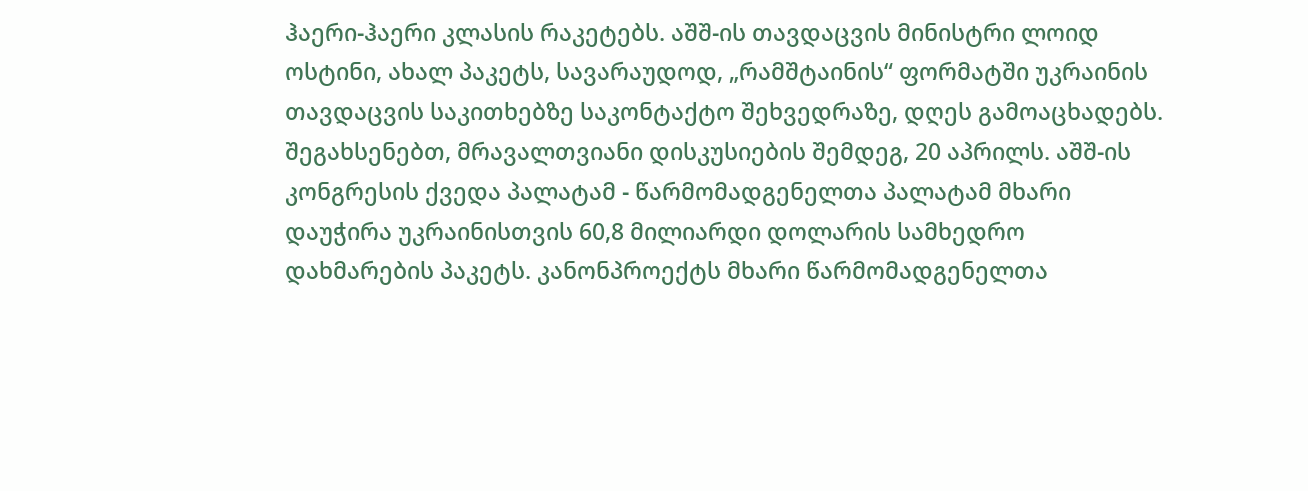ჰაერი-ჰაერი კლასის რაკეტებს. აშშ-ის თავდაცვის მინისტრი ლოიდ ოსტინი, ახალ პაკეტს, სავარაუდოდ, „რამშტაინის“ ფორმატში უკრაინის თავდაცვის საკითხებზე საკონტაქტო შეხვედრაზე, დღეს გამოაცხადებს. შეგახსენებთ, მრავალთვიანი დისკუსიების შემდეგ, 20 აპრილს. აშშ-ის კონგრესის ქვედა პალატამ - წარმომადგენელთა პალატამ მხარი დაუჭირა უკრაინისთვის 60,8 მილიარდი დოლარის სამხედრო დახმარების პაკეტს. კანონპროექტს მხარი წარმომადგენელთა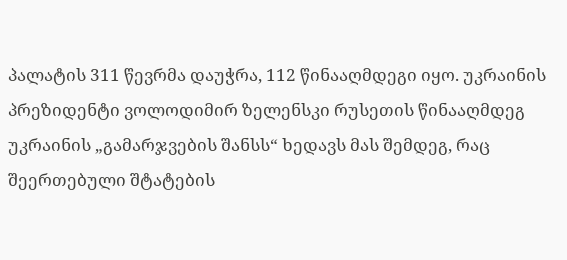პალატის 311 წევრმა დაუჭრა, 112 წინააღმდეგი იყო. უკრაინის პრეზიდენტი ვოლოდიმირ ზელენსკი რუსეთის წინააღმდეგ უკრაინის „გამარჯვების შანსს“ ხედავს მას შემდეგ, რაც შეერთებული შტატების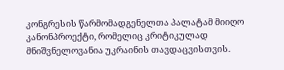კონგრესის წარმომადგენელთა პალატამ მიიღო კანონპროექტი, რომელიც კრიტიკულად მნიშვნელოვანია უკრაინის თავდაცვისთვის.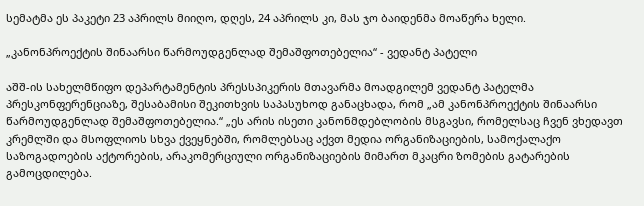სემატმა ეს პაკეტი 23 აპრილს მიიღო, დღეს, 24 აპრილს კი, მას ჯო ბაიდენმა მოაწერა ხელი.

„კანონპროექტის შინაარსი წარმოუდგენლად შემაშფოთებელია“ - ვედანტ პატელი

აშშ-ის სახელმწიფო დეპარტამენტის პრესსპიკერის მთავარმა მოადგილემ ვედანტ პატელმა პრესკონფერენციაზე, შესაბამისი შეკითხვის საპასუხოდ განაცხადა, რომ „ამ კანონპროექტის შინაარსი წარმოუდგენლად შემაშფოთებელია.“ „ეს არის ისეთი კანონმდებლობის მსგავსი, რომელსაც ჩვენ ვხედავთ კრემლში და მსოფლიოს სხვა ქვეყნებში, რომლებსაც აქვთ მედია ორგანიზაციების, სამოქალაქო საზოგადოების აქტორების, არაკომერციული ორგანიზაციების მიმართ მკაცრი ზომების გატარების გამოცდილება.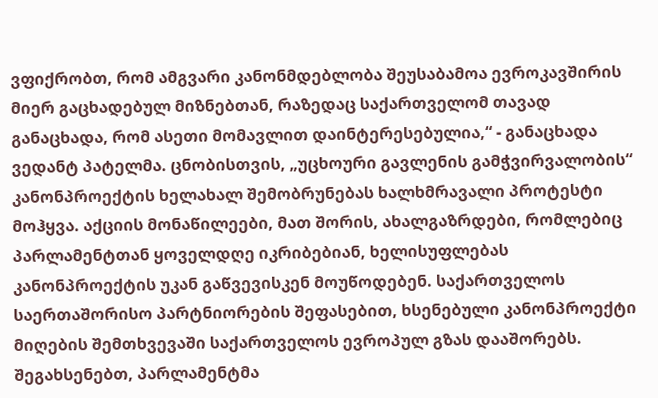ვფიქრობთ, რომ ამგვარი კანონმდებლობა შეუსაბამოა ევროკავშირის მიერ გაცხადებულ მიზნებთან, რაზედაც საქართველომ თავად განაცხადა, რომ ასეთი მომავლით დაინტერესებულია,“ - განაცხადა ვედანტ პატელმა. ცნობისთვის, „უცხოური გავლენის გამჭვირვალობის“ კანონპროექტის ხელახალ შემობრუნებას ხალხმრავალი პროტესტი მოჰყვა. აქციის მონაწილეები, მათ შორის, ახალგაზრდები, რომლებიც პარლამენტთან ყოველდღე იკრიბებიან, ხელისუფლებას კანონპროექტის უკან გაწვევისკენ მოუწოდებენ. საქართველოს საერთაშორისო პარტნიორების შეფასებით, ხსენებული კანონპროექტი მიღების შემთხვევაში საქართველოს ევროპულ გზას დააშორებს. შეგახსენებთ, პარლამენტმა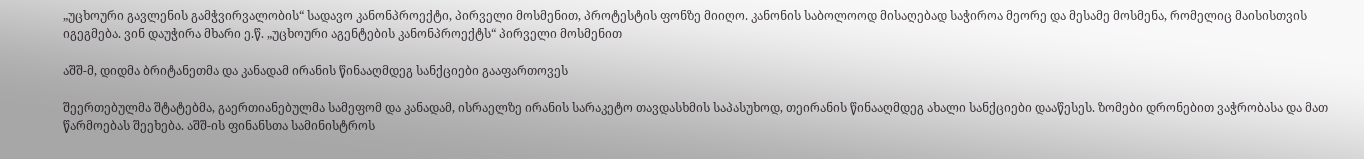„უცხოური გავლენის გამჭვირვალობის“ სადავო კანონპროექტი, პირველი მოსმენით, პროტესტის ფონზე მიიღო. კანონის საბოლოოდ მისაღებად საჭიროა მეორე და მესამე მოსმენა, რომელიც მაისისთვის იგეგმება. ვინ დაუჭირა მხარი ე.წ. „უცხოური აგენტების კანონპროექტს“ პირველი მოსმენით

აშშ-მ, დიდმა ბრიტანეთმა და კანადამ ირანის წინააღმდეგ სანქციები გააფართოვეს

შეერთებულმა შტატებმა, გაერთიანებულმა სამეფომ და კანადამ, ისრაელზე ირანის სარაკეტო თავდასხმის საპასუხოდ, თეირანის წინააღმდეგ ახალი სანქციები დააწესეს. ზომები დრონებით ვაჭრობასა და მათ წარმოებას შეეხება. აშშ-ის ფინანსთა სამინისტროს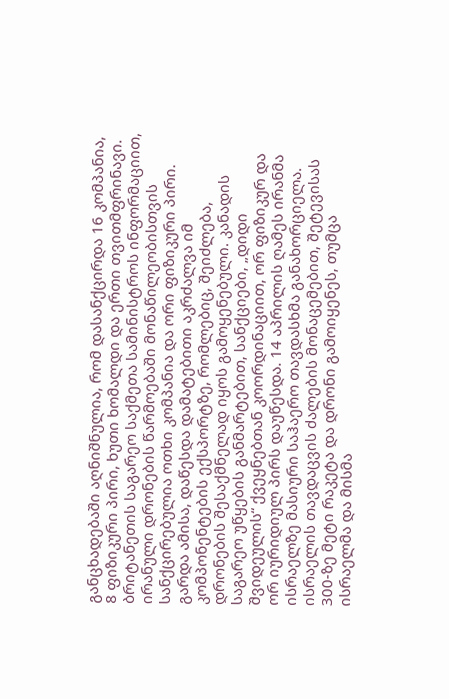განცხადებაში აღნიშნულია, რომ დასანქცირდა 16 კომპანია, 8 ფიზიკური პირი, ხუთი ხომალდი და ერთი თვითმფრინავი. ბრიტანეთის საგარეო საქმეთა სამინისტროს ინფორმაციით, ირანული დრონების წარმოებაში მონაწილეობისთვის სანქცირებულია ოთხი კომპანია და ორი ფიზიკური პირი. გარდა ამისა, დაწესდა დამატებითი აკრძალვა იმ კომპონენტების ექსპორტზე, რომლებიც, შეიძლება, დრონების შესაქმნელად იყოს გამოყენებული. კანადის საგარეო უწყების განმარტებით, სანქციები, „დიდი შვიდეულის“ ქვეყნებთან კოორდინაციით, ორ ფიზიკურ და ორ იურიდიულ პირს დაუწესდა. 14 აპრილის ღამეს ირანმა ისრაელზე მასიური საჰაერო თავდასხმა განახორციელა. ისრაელის თავდაცვის ძალების მონაცემებით, შეტევისას 300-ზე მეტი რაკეტა და დრონი გამოიყენეს, თუმცა ისრაელმა და მისმა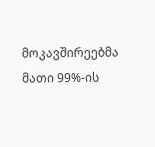მოკავშირეებმა მათი 99%-ის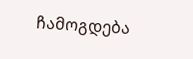ჩამოგდება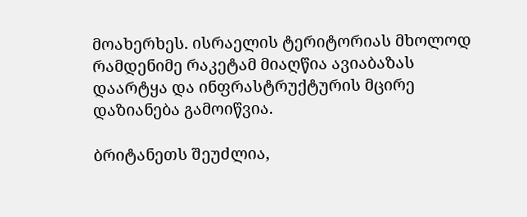მოახერხეს. ისრაელის ტერიტორიას მხოლოდ რამდენიმე რაკეტამ მიაღწია ავიაბაზას დაარტყა და ინფრასტრუქტურის მცირე დაზიანება გამოიწვია.

ბრიტანეთს შეუძლია,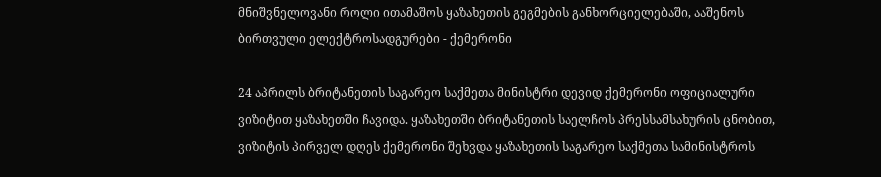მნიშვნელოვანი როლი ითამაშოს ყაზახეთის გეგმების განხორციელებაში, ააშენოს ბირთვული ელექტროსადგურები - ქემერონი

24 აპრილს ბრიტანეთის საგარეო საქმეთა მინისტრი დევიდ ქემერონი ოფიციალური ვიზიტით ყაზახეთში ჩავიდა. ყაზახეთში ბრიტანეთის საელჩოს პრესსამსახურის ცნობით, ვიზიტის პირველ დღეს ქემერონი შეხვდა ყაზახეთის საგარეო საქმეთა სამინისტროს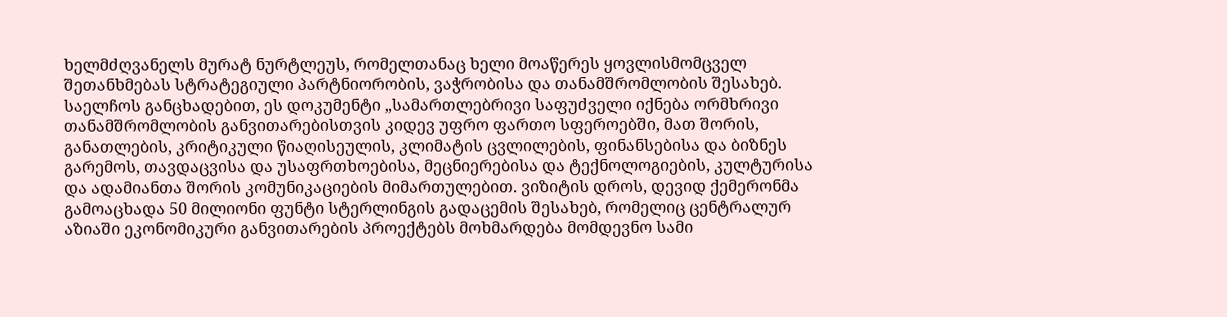ხელმძღვანელს მურატ ნურტლეუს, რომელთანაც ხელი მოაწერეს ყოვლისმომცველ შეთანხმებას სტრატეგიული პარტნიორობის, ვაჭრობისა და თანამშრომლობის შესახებ. საელჩოს განცხადებით, ეს დოკუმენტი „სამართლებრივი საფუძველი იქნება ორმხრივი თანამშრომლობის განვითარებისთვის კიდევ უფრო ფართო სფეროებში, მათ შორის, განათლების, კრიტიკული წიაღისეულის, კლიმატის ცვლილების, ფინანსებისა და ბიზნეს გარემოს, თავდაცვისა და უსაფრთხოებისა, მეცნიერებისა და ტექნოლოგიების, კულტურისა და ადამიანთა შორის კომუნიკაციების მიმართულებით. ვიზიტის დროს, დევიდ ქემერონმა გამოაცხადა 50 მილიონი ფუნტი სტერლინგის გადაცემის შესახებ, რომელიც ცენტრალურ აზიაში ეკონომიკური განვითარების პროექტებს მოხმარდება მომდევნო სამი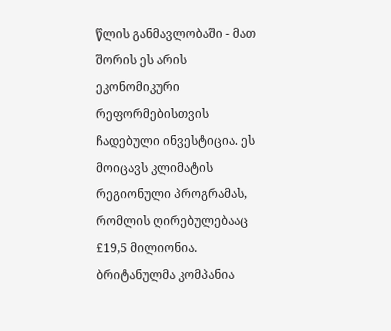წლის განმავლობაში - მათ შორის ეს არის ეკონომიკური რეფორმებისთვის ჩადებული ინვესტიცია. ეს მოიცავს კლიმატის რეგიონული პროგრამას, რომლის ღირებულებააც £19,5 მილიონია. ბრიტანულმა კომპანია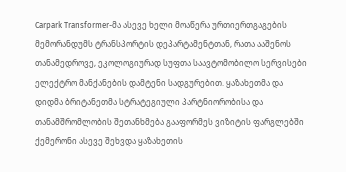Carpark Transformer-მა ასევე ხელი მოაწერა ურთიერთგაგების მემორანდუმს ტრანსპორტის დეპარტამენტთან, რათა ააშენოს თანამედროვე, ეკოლოგიურად სუფთა საავტომობილო სერვისები ელექტრო მანქანების დამტენი სადგურებით. ყაზახეთმა და დიდმა ბრიტანეთმა სტრატეგიული პარტნიორობისა და თანამშრომლობის შეთანხმება გააფორმეს ვიზიტის ფარგლებში ქემერონი ასევე შეხვდა ყაზახეთის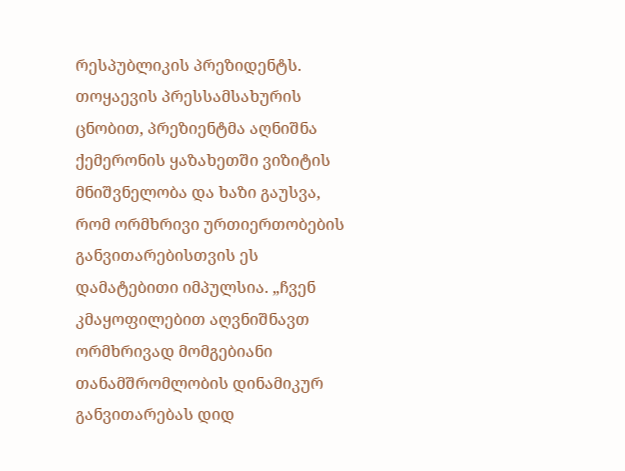რესპუბლიკის პრეზიდენტს. თოყაევის პრესსამსახურის ცნობით, პრეზიენტმა აღნიშნა ქემერონის ყაზახეთში ვიზიტის მნიშვნელობა და ხაზი გაუსვა, რომ ორმხრივი ურთიერთობების განვითარებისთვის ეს დამატებითი იმპულსია. „ჩვენ კმაყოფილებით აღვნიშნავთ ორმხრივად მომგებიანი თანამშრომლობის დინამიკურ განვითარებას დიდ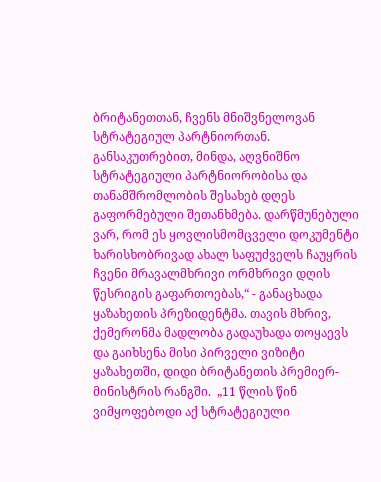ბრიტანეთთან, ჩვენს მნიშვნელოვან სტრატეგიულ პარტნიორთან. განსაკუთრებით, მინდა, აღვნიშნო სტრატეგიული პარტნიორობისა და თანამშრომლობის შესახებ დღეს გაფორმებული შეთანხმება. დარწმუნებული ვარ, რომ ეს ყოვლისმომცველი დოკუმენტი ხარისხობრივად ახალ საფუძველს ჩაუყრის ჩვენი მრავალმხრივი ორმხრივი დღის წესრიგის გაფართოებას,“ - განაცხადა ყაზახეთის პრეზიდენტმა. თავის მხრივ, ქემერონმა მადლობა გადაუხადა თოყაევს და გაიხსენა მისი პირველი ვიზიტი ყაზახეთში, დიდი ბრიტანეთის პრემიერ-მინისტრის რანგში.  „11 წლის წინ ვიმყოფებოდი აქ სტრატეგიული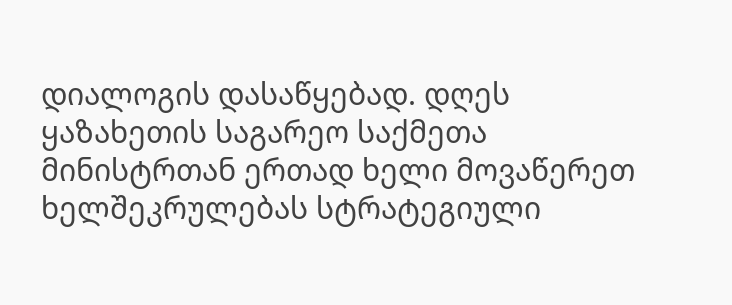დიალოგის დასაწყებად. დღეს ყაზახეთის საგარეო საქმეთა მინისტრთან ერთად ხელი მოვაწერეთ ხელშეკრულებას სტრატეგიული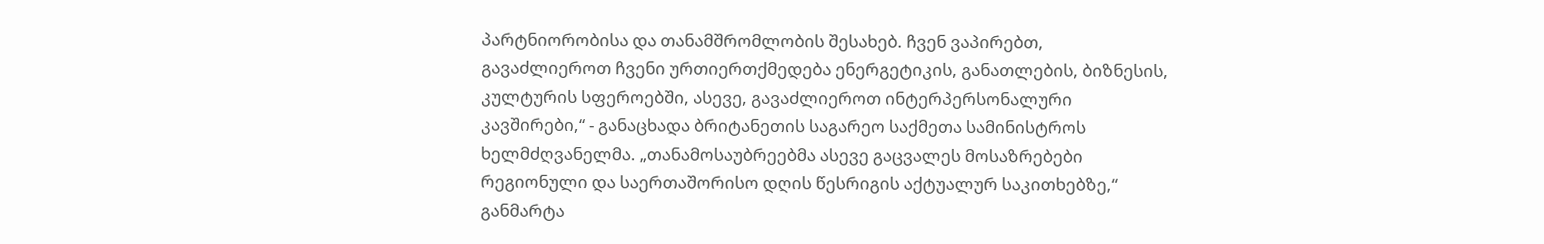პარტნიორობისა და თანამშრომლობის შესახებ. ჩვენ ვაპირებთ, გავაძლიეროთ ჩვენი ურთიერთქმედება ენერგეტიკის, განათლების, ბიზნესის, კულტურის სფეროებში, ასევე, გავაძლიეროთ ინტერპერსონალური კავშირები,“ - განაცხადა ბრიტანეთის საგარეო საქმეთა სამინისტროს ხელმძღვანელმა. „თანამოსაუბრეებმა ასევე გაცვალეს მოსაზრებები რეგიონული და საერთაშორისო დღის წესრიგის აქტუალურ საკითხებზე,“ განმარტა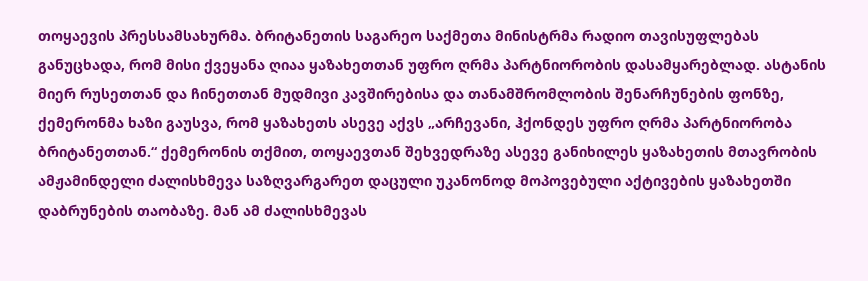თოყაევის პრესსამსახურმა. ბრიტანეთის საგარეო საქმეთა მინისტრმა რადიო თავისუფლებას განუცხადა, რომ მისი ქვეყანა ღიაა ყაზახეთთან უფრო ღრმა პარტნიორობის დასამყარებლად. ასტანის მიერ რუსეთთან და ჩინეთთან მუდმივი კავშირებისა და თანამშრომლობის შენარჩუნების ფონზე, ქემერონმა ხაზი გაუსვა, რომ ყაზახეთს ასევე აქვს „არჩევანი, ჰქონდეს უფრო ღრმა პარტნიორობა ბრიტანეთთან.“ ქემერონის თქმით, თოყაევთან შეხვედრაზე ასევე განიხილეს ყაზახეთის მთავრობის ამჟამინდელი ძალისხმევა საზღვარგარეთ დაცული უკანონოდ მოპოვებული აქტივების ყაზახეთში დაბრუნების თაობაზე. მან ამ ძალისხმევას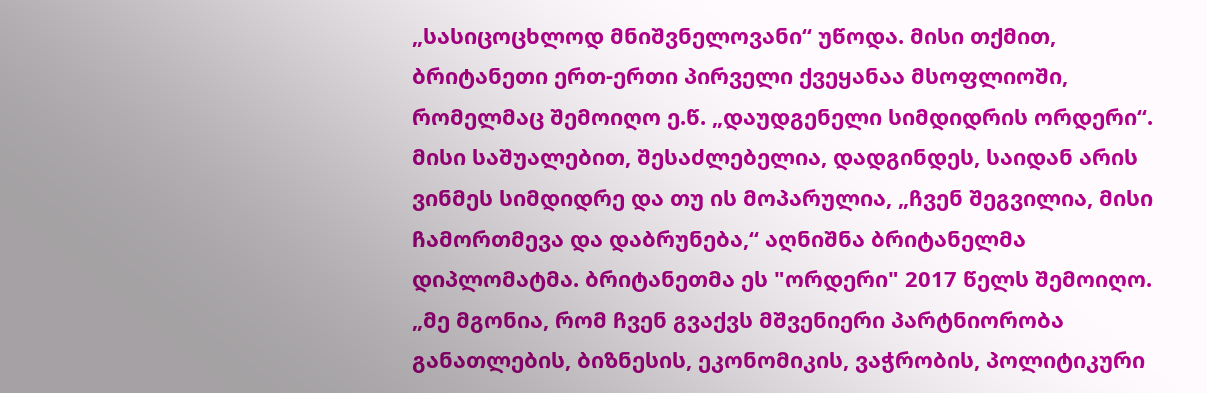„სასიცოცხლოდ მნიშვნელოვანი“ უწოდა. მისი თქმით, ბრიტანეთი ერთ-ერთი პირველი ქვეყანაა მსოფლიოში, რომელმაც შემოიღო ე.წ. „დაუდგენელი სიმდიდრის ორდერი“. მისი საშუალებით, შესაძლებელია, დადგინდეს, საიდან არის ვინმეს სიმდიდრე და თუ ის მოპარულია, „ჩვენ შეგვილია, მისი ჩამორთმევა და დაბრუნება,“ აღნიშნა ბრიტანელმა დიპლომატმა. ბრიტანეთმა ეს "ორდერი" 2017 წელს შემოიღო. „მე მგონია, რომ ჩვენ გვაქვს მშვენიერი პარტნიორობა განათლების, ბიზნესის, ეკონომიკის, ვაჭრობის, პოლიტიკური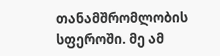თანამშრომლობის სფეროში. მე ამ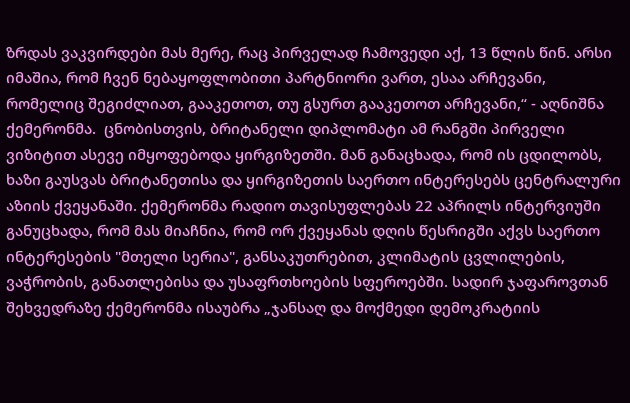ზრდას ვაკვირდები მას მერე, რაც პირველად ჩამოვედი აქ, 13 წლის წინ. არსი იმაშია, რომ ჩვენ ნებაყოფლობითი პარტნიორი ვართ, ესაა არჩევანი, რომელიც შეგიძლიათ, გააკეთოთ, თუ გსურთ გააკეთოთ არჩევანი,“ - აღნიშნა ქემერონმა.  ცნობისთვის, ბრიტანელი დიპლომატი ამ რანგში პირველი ვიზიტით ასევე იმყოფებოდა ყირგიზეთში. მან განაცხადა, რომ ის ცდილობს, ხაზი გაუსვას ბრიტანეთისა და ყირგიზეთის საერთო ინტერესებს ცენტრალური აზიის ქვეყანაში. ქემერონმა რადიო თავისუფლებას 22 აპრილს ინტერვიუში განუცხადა, რომ მას მიაჩნია, რომ ორ ქვეყანას დღის წესრიგში აქვს საერთო ინტერესების "მთელი სერია", განსაკუთრებით, კლიმატის ცვლილების, ვაჭრობის, განათლებისა და უსაფრთხოების სფეროებში. სადირ ჯაფაროვთან შეხვედრაზე ქემერონმა ისაუბრა „ჯანსაღ და მოქმედი დემოკრატიის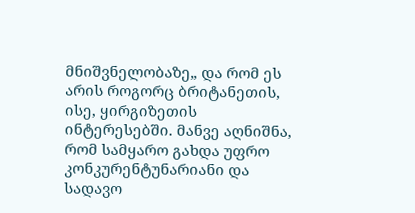მნიშვნელობაზე„ და რომ ეს არის როგორც ბრიტანეთის, ისე, ყირგიზეთის ინტერესებში. მანვე აღნიშნა, რომ სამყარო გახდა უფრო კონკურენტუნარიანი და სადავო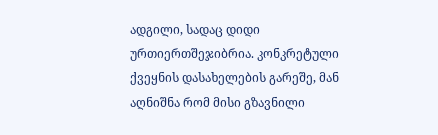ადგილი, სადაც დიდი ურთიერთშეჯიბრია. კონკრეტული ქვეყნის დასახელების გარეშე, მან აღნიშნა რომ მისი გზავნილი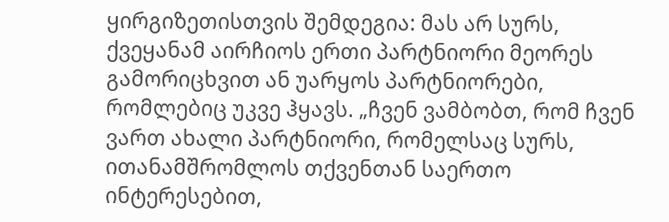ყირგიზეთისთვის შემდეგია: მას არ სურს, ქვეყანამ აირჩიოს ერთი პარტნიორი მეორეს გამორიცხვით ან უარყოს პარტნიორები, რომლებიც უკვე ჰყავს. „ჩვენ ვამბობთ, რომ ჩვენ ვართ ახალი პარტნიორი, რომელსაც სურს, ითანამშრომლოს თქვენთან საერთო ინტერესებით,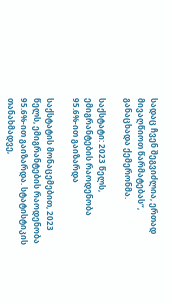სადაც ჩვენ შეგვიძლია, ერთად მივაღწიოთ წარმატებას“, განაცხადა ქემერონმა.

საქსტატი: 2023 წელს, ემიგრანტების რაოდენობა 95.6%-ით გაიზარდა

საქსტატის მონაცემებით, 2023 წელს, ემიგრანტების რაოდენობა 95.6%-ით გაიზარდა. სტატისტიკის თანახმადვე,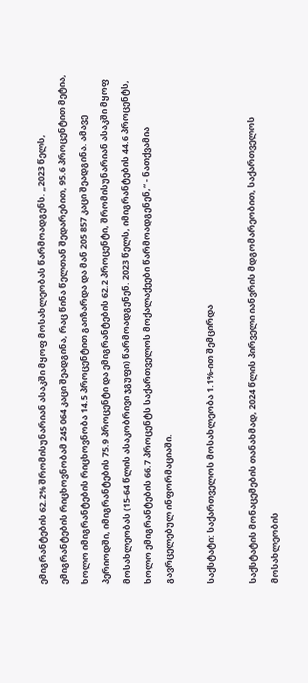ემიგრანტების 62.2% შრომისუნარიან ასაკში მყოფ მოსახლეობას წარმოადგენს. „2023 წელს, ემიგრანტების რიცხოვნობამ 245 064 კაცი შეადგინა, რაც წინა წელთან შედარებით, 95.6 პროცენტით მეტია, ხოლო იმიგრანტების რიცხოვნობა 14.5 პროცენტით გაიზარდა და მან 205 857 კაცი შეადგინა. ამავე პერიოდში, იმიგრანტების 75.9 პროცენტი და ემიგრანტების 62.2 პროცენტი, შრომისუნარიან ასაკში მყოფ მოსახლეობას (15-64 წლის ასაკობრივი ჯგუფი) წარმოადგენენ. 2023 წელს, იმიგრანტების 44.6 პროცენტს, ხოლო ემიგრანტების 66.7 პროცენტს საქართველოს მოქალაქეები წარმოადგენენ,“ - ნათქვამია გავრცელებულ ინფორმაციაში.

საქსტატი: საქართველოს მოსახლეობა 1.1%-ით შემცირდა

საქსტატის მონაცემების თანახმად, 2024 წლის პირველი იანვრის მდგომარეობით, საქართველოს მოსახლეობის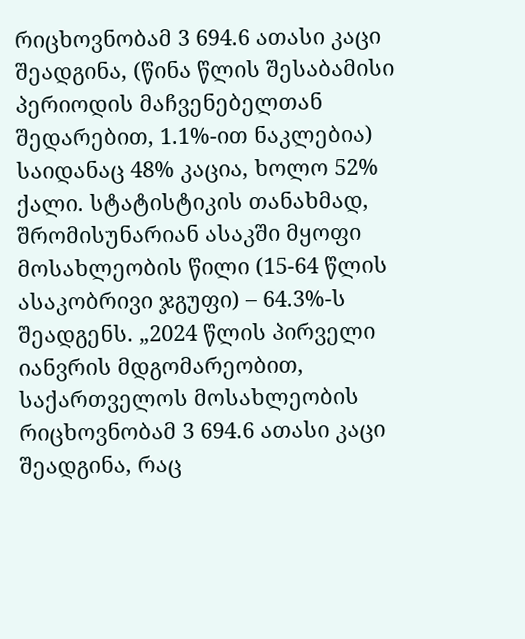რიცხოვნობამ 3 694.6 ათასი კაცი შეადგინა, (წინა წლის შესაბამისი პერიოდის მაჩვენებელთან შედარებით, 1.1%-ით ნაკლებია) საიდანაც 48% კაცია, ხოლო 52% ქალი. სტატისტიკის თანახმად, შრომისუნარიან ასაკში მყოფი მოსახლეობის წილი (15-64 წლის ასაკობრივი ჯგუფი) – 64.3%-ს შეადგენს. „2024 წლის პირველი იანვრის მდგომარეობით, საქართველოს მოსახლეობის რიცხოვნობამ 3 694.6 ათასი კაცი შეადგინა, რაც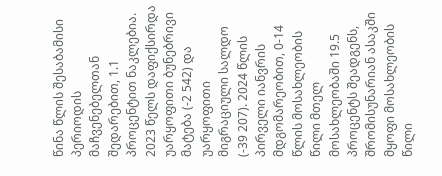წინა წლის შესაბამისი პერიოდის მაჩვენებელთან შედარებით, 1.1 პროცენტით ნაკლებია. 2023 წელს დაფიქსირდა უარყოფითი ბუნებრივი მატება (-2 542) და უარყოფითი მიგრაციული სალდო (-39 207). 2024 წლის პირველი იანვრის მდგომარეობით, 0-14 წლის მოსახლეობის წილი მთელ მოსახლეობაში 19.5 პროცენტს შეადგენს, შრომისუნარიან ასაკში მყოფი მოსახლეობის წილი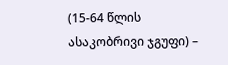(15-64 წლის ასაკობრივი ჯგუფი) –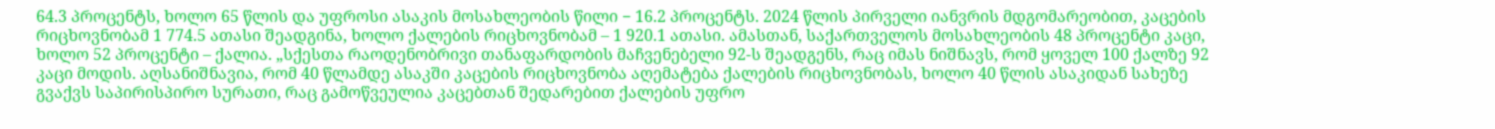64.3 პროცენტს, ხოლო 65 წლის და უფროსი ასაკის მოსახლეობის წილი − 16.2 პროცენტს. 2024 წლის პირველი იანვრის მდგომარეობით, კაცების რიცხოვნობამ 1 774.5 ათასი შეადგინა, ხოლო ქალების რიცხოვნობამ – 1 920.1 ათასი. ამასთან, საქართველოს მოსახლეობის 48 პროცენტი კაცი, ხოლო 52 პროცენტი – ქალია. „სქესთა რაოდენობრივი თანაფარდობის მაჩვენებელი 92-ს შეადგენს, რაც იმას ნიშნავს, რომ ყოველ 100 ქალზე 92 კაცი მოდის. აღსანიშნავია, რომ 40 წლამდე ასაკში კაცების რიცხოვნობა აღემატება ქალების რიცხოვნობას, ხოლო 40 წლის ასაკიდან სახეზე გვაქვს საპირისპირო სურათი, რაც გამოწვეულია კაცებთან შედარებით ქალების უფრო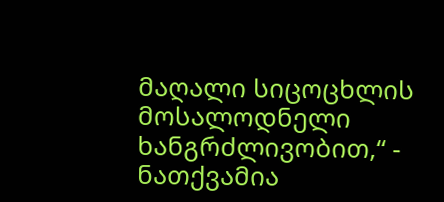მაღალი სიცოცხლის მოსალოდნელი ხანგრძლივობით,“ - ნათქვამია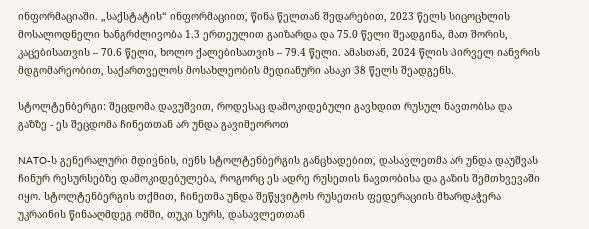ინფორმაციაში. „საქსტატის“ ინფორმაციით, წინა წელთან შედარებით, 2023 წელს სიცოცხლის მოსალოდნელი ხანგრძლივობა 1.3 ერთეულით გაიზარდა და 75.0 წელი შეადგინა, მათ შორის, კაცებისათვის – 70.6 წელი, ხოლო ქალებისათვის – 79.4 წელი. ამასთან, 2024 წლის პირველ იანვრის მდგომარეობით, საქართველოს მოსახლეობის მედიანური ასაკი 38 წელს შეადგენს.

სტოლტენბერგი: შეცდომა დავუშვით, როდესაც დამოკიდებული გავხდით რუსულ ნავთობსა და გაზზე - ეს შეცდომა ჩინეთთან არ უნდა გავიმეოროთ

NATO-ს გენერალური მდივნის, იენს სტოლტენბერგის განცხადებით, დასავლეთმა არ უნდა დაუშვას ჩინურ რესურსებზე დამოკიდებულება, როგორც ეს ადრე რუსეთის ნავთობისა და გაზის შემთხვევაში იყო. სტოლტენბერგის თქმით, ჩინეთმა უნდა შეწყვიტოს რუსეთის ფედერაციის მხარდაჭერა უკრაინის წინააღმდეგ ომში, თუკი სურს, დასავლეთთან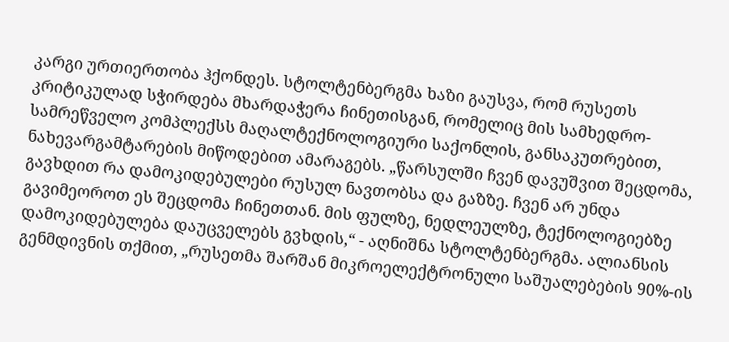კარგი ურთიერთობა ჰქონდეს. სტოლტენბერგმა ხაზი გაუსვა, რომ რუსეთს კრიტიკულად სჭირდება მხარდაჭერა ჩინეთისგან, რომელიც მის სამხედრო-სამრეწველო კომპლექსს მაღალტექნოლოგიური საქონლის, განსაკუთრებით, ნახევარგამტარების მიწოდებით ამარაგებს. „წარსულში ჩვენ დავუშვით შეცდომა, გავხდით რა დამოკიდებულები რუსულ ნავთობსა და გაზზე. ჩვენ არ უნდა გავიმეოროთ ეს შეცდომა ჩინეთთან. მის ფულზე, ნედლეულზე, ტექნოლოგიებზე დამოკიდებულება დაუცველებს გვხდის,“ - აღნიშნა სტოლტენბერგმა. ალიანსის გენმდივნის თქმით, „რუსეთმა შარშან მიკროელექტრონული საშუალებების 90%-ის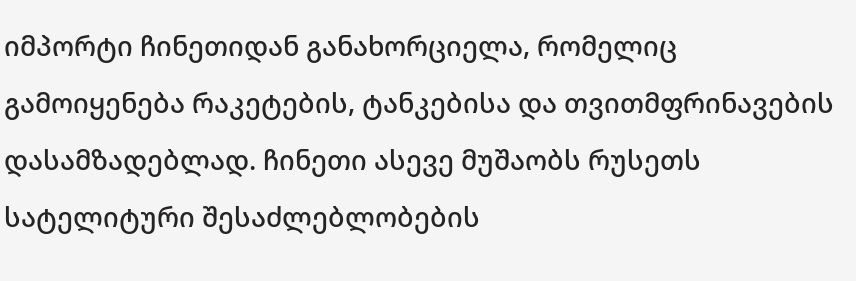იმპორტი ჩინეთიდან განახორციელა, რომელიც გამოიყენება რაკეტების, ტანკებისა და თვითმფრინავების დასამზადებლად. ჩინეთი ასევე მუშაობს რუსეთს სატელიტური შესაძლებლობების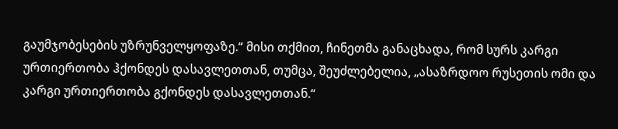გაუმჯობესების უზრუნველყოფაზე.“ მისი თქმით, ჩინეთმა განაცხადა, რომ სურს კარგი ურთიერთობა ჰქონდეს დასავლეთთან, თუმცა, შეუძლებელია, „ასაზრდოო რუსეთის ომი და კარგი ურთიერთობა გქონდეს დასავლეთთან.“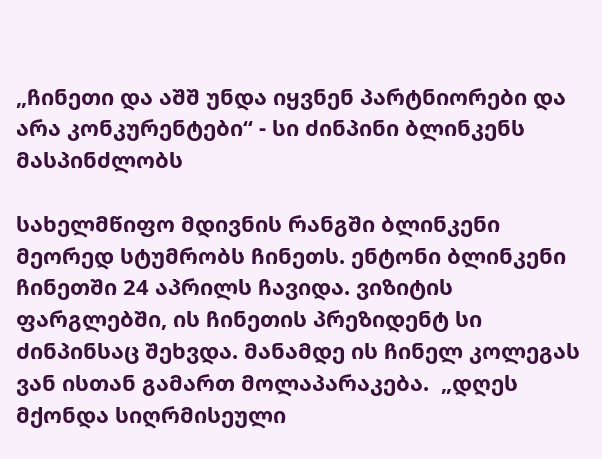„ჩინეთი და აშშ უნდა იყვნენ პარტნიორები და არა კონკურენტები“ - სი ძინპინი ბლინკენს მასპინძლობს

სახელმწიფო მდივნის რანგში ბლინკენი მეორედ სტუმრობს ჩინეთს. ენტონი ბლინკენი ჩინეთში 24 აპრილს ჩავიდა. ვიზიტის ფარგლებში, ის ჩინეთის პრეზიდენტ სი ძინპინსაც შეხვდა. მანამდე ის ჩინელ კოლეგას ვან ისთან გამართ მოლაპარაკება.  „დღეს მქონდა სიღრმისეული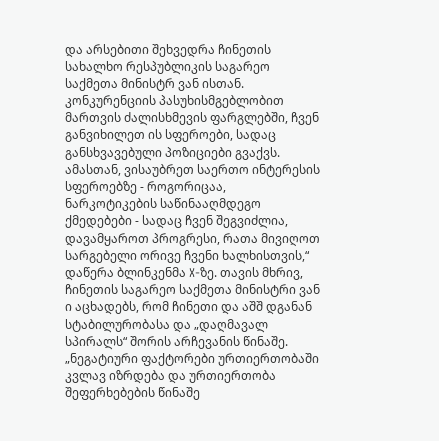და არსებითი შეხვედრა ჩინეთის სახალხო რესპუბლიკის საგარეო საქმეთა მინისტრ ვან ისთან. კონკურენციის პასუხისმგებლობით მართვის ძალისხმევის ფარგლებში, ჩვენ განვიხილეთ ის სფეროები, სადაც განსხვავებული პოზიციები გვაქვს. ამასთან, ვისაუბრეთ საერთო ინტერესის სფეროებზე - როგორიცაა, ნარკოტიკების საწინააღმდეგო ქმედებები - სადაც ჩვენ შეგვიძლია, დავამყაროთ პროგრესი, რათა მივიღოთ სარგებელი ორივე ჩვენი ხალხისთვის,“ დაწერა ბლინკენმა X-ზე. თავის მხრივ, ჩინეთის საგარეო საქმეთა მინისტრი ვან ი აცხადებს, რომ ჩინეთი და აშშ დგანან სტაბილურობასა და „დაღმავალ სპირალს“ შორის არჩევანის წინაშე. „ნეგატიური ფაქტორები ურთიერთობაში კვლავ იზრდება და ურთიერთობა შეფერხებების წინაშე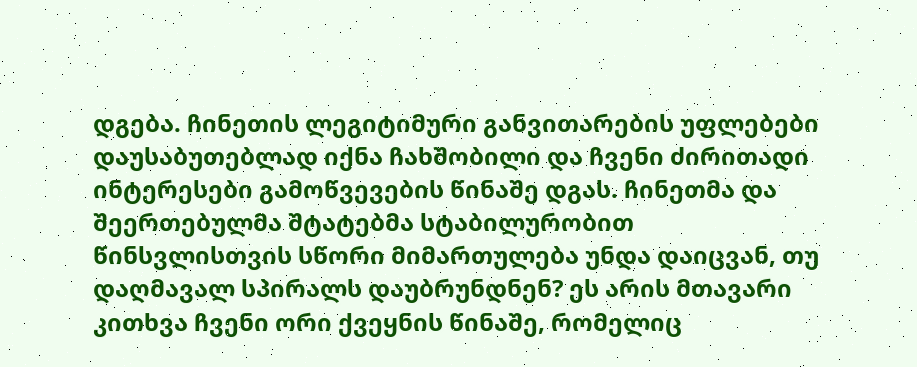დგება. ჩინეთის ლეგიტიმური განვითარების უფლებები დაუსაბუთებლად იქნა ჩახშობილი და ჩვენი ძირითადი ინტერესები გამოწვევების წინაშე დგას. ჩინეთმა და შეერთებულმა შტატებმა სტაბილურობით წინსვლისთვის სწორი მიმართულება უნდა დაიცვან, თუ დაღმავალ სპირალს დაუბრუნდნენ? ეს არის მთავარი კითხვა ჩვენი ორი ქვეყნის წინაშე, რომელიც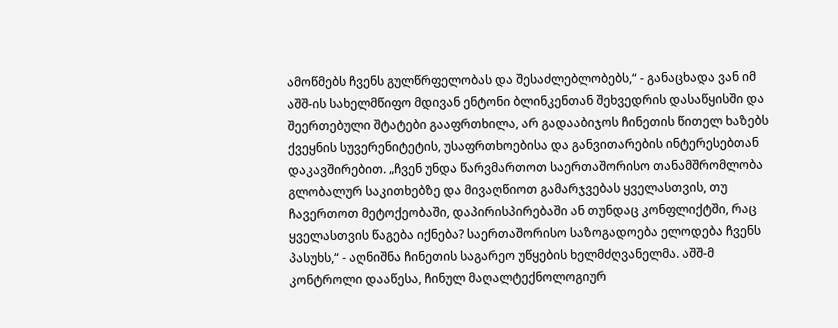ამოწმებს ჩვენს გულწრფელობას და შესაძლებლობებს,“ - განაცხადა ვან იმ აშშ-ის სახელმწიფო მდივან ენტონი ბლინკენთან შეხვედრის დასაწყისში და შეერთებული შტატები გააფრთხილა, არ გადააბიჯოს ჩინეთის წითელ ხაზებს ქვეყნის სუვერენიტეტის, უსაფრთხოებისა და განვითარების ინტერესებთან დაკავშირებით. „ჩვენ უნდა წარვმართოთ საერთაშორისო თანამშრომლობა გლობალურ საკითხებზე და მივაღწიოთ გამარჯვებას ყველასთვის, თუ ჩავერთოთ მეტოქეობაში, დაპირისპირებაში ან თუნდაც კონფლიქტში, რაც ყველასთვის წაგება იქნება? საერთაშორისო საზოგადოება ელოდება ჩვენს პასუხს,“ - აღნიშნა ჩინეთის საგარეო უწყების ხელმძღვანელმა. აშშ-მ კონტროლი დააწესა, ჩინულ მაღალტექნოლოგიურ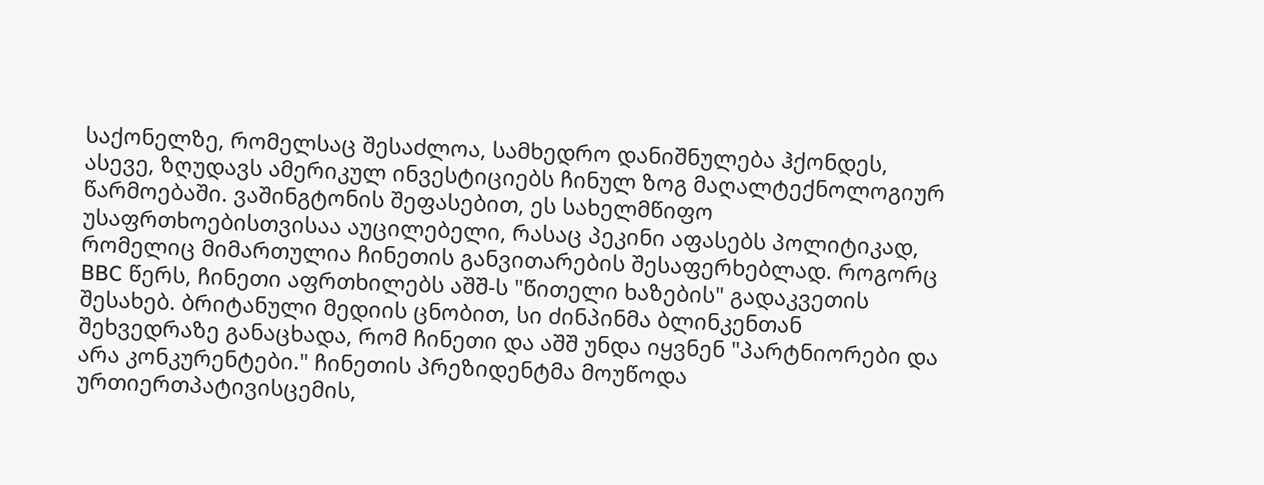საქონელზე, რომელსაც შესაძლოა, სამხედრო დანიშნულება ჰქონდეს, ასევე, ზღუდავს ამერიკულ ინვესტიციებს ჩინულ ზოგ მაღალტექნოლოგიურ წარმოებაში. ვაშინგტონის შეფასებით, ეს სახელმწიფო უსაფრთხოებისთვისაა აუცილებელი, რასაც პეკინი აფასებს პოლიტიკად, რომელიც მიმართულია ჩინეთის განვითარების შესაფერხებლად. როგორც BBC წერს, ჩინეთი აფრთხილებს აშშ-ს "წითელი ხაზების" გადაკვეთის შესახებ. ბრიტანული მედიის ცნობით, სი ძინპინმა ბლინკენთან შეხვედრაზე განაცხადა, რომ ჩინეთი და აშშ უნდა იყვნენ "პარტნიორები და არა კონკურენტები." ჩინეთის პრეზიდენტმა მოუწოდა ურთიერთპატივისცემის,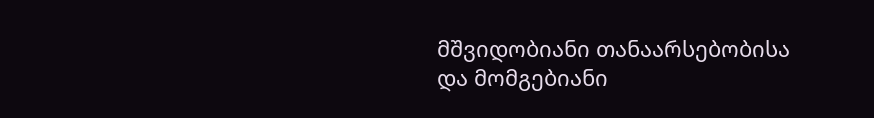მშვიდობიანი თანაარსებობისა და მომგებიანი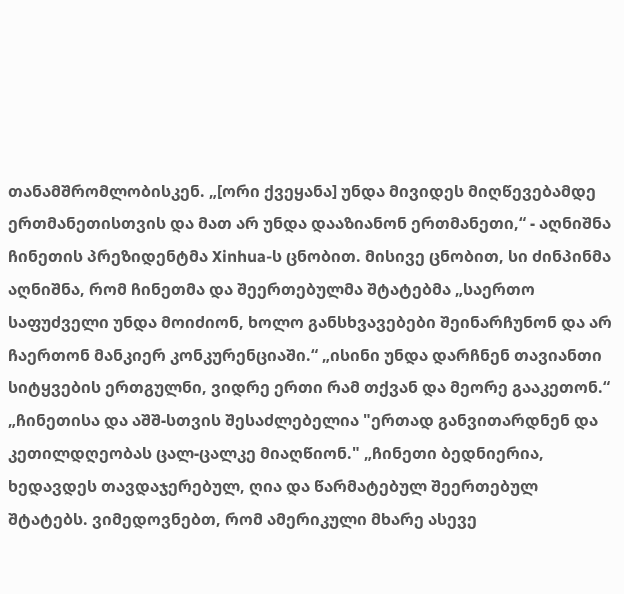თანამშრომლობისკენ. „[ორი ქვეყანა] უნდა მივიდეს მიღწევებამდე ერთმანეთისთვის და მათ არ უნდა დააზიანონ ერთმანეთი,“ - აღნიშნა ჩინეთის პრეზიდენტმა Xinhua-ს ცნობით. მისივე ცნობით, სი ძინპინმა აღნიშნა, რომ ჩინეთმა და შეერთებულმა შტატებმა „საერთო საფუძველი უნდა მოიძიონ, ხოლო განსხვავებები შეინარჩუნონ და არ ჩაერთონ მანკიერ კონკურენციაში.“ „ისინი უნდა დარჩნენ თავიანთი სიტყვების ერთგულნი, ვიდრე ერთი რამ თქვან და მეორე გააკეთონ.“ „ჩინეთისა და აშშ-სთვის შესაძლებელია "ერთად განვითარდნენ და კეთილდღეობას ცალ-ცალკე მიაღწიონ." „ჩინეთი ბედნიერია, ხედავდეს თავდაჯერებულ, ღია და წარმატებულ შეერთებულ შტატებს. ვიმედოვნებთ, რომ ამერიკული მხარე ასევე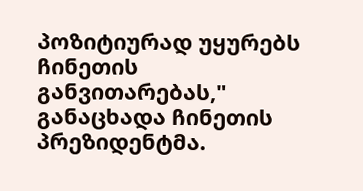პოზიტიურად უყურებს ჩინეთის განვითარებას," განაცხადა ჩინეთის პრეზიდენტმა.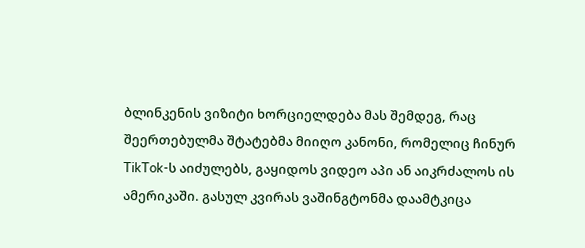ბლინკენის ვიზიტი ხორციელდება მას შემდეგ, რაც შეერთებულმა შტატებმა მიიღო კანონი, რომელიც ჩინურ TikTok-ს აიძულებს, გაყიდოს ვიდეო აპი ან აიკრძალოს ის ამერიკაში. გასულ კვირას ვაშინგტონმა დაამტკიცა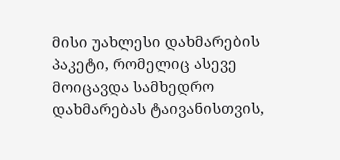მისი უახლესი დახმარების პაკეტი, რომელიც ასევე მოიცავდა სამხედრო დახმარებას ტაივანისთვის,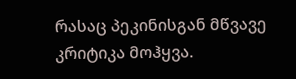რასაც პეკინისგან მწვავე კრიტიკა მოჰყვა.